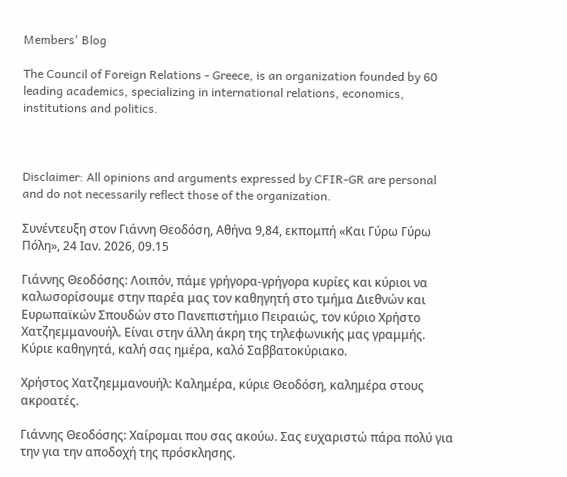Members' Blog

The Council of Foreign Relations - Greece, is an organization founded by 60 leading academics, specializing in international relations, economics, institutions and politics.



Disclaimer: All opinions and arguments expressed by CFIR-GR are personal and do not necessarily reflect those of the organization.

Συνέντευξη στον Γιάννη Θεοδόση, Αθήνα 9,84, εκπομπή «Και Γύρω Γύρω Πόλη», 24 Ιαν. 2026, 09.15

Γιάννης Θεοδόσης: Λοιπόν, πάμε γρήγορα-γρήγορα κυρίες και κύριοι να καλωσορίσουμε στην παρέα μας τον καθηγητή στο τμήμα Διεθνών και Ευρωπαϊκών Σπουδών στο Πανεπιστήμιο Πειραιώς, τον κύριο Χρήστο Χατζηεμμανουήλ. Είναι στην άλλη άκρη της τηλεφωνικής μας γραμμής. Κύριε καθηγητά, καλή σας ημέρα, καλό Σαββατοκύριακο.

Χρήστος Χατζηεμμανουήλ: Καλημέρα, κύριε Θεοδόση, καλημέρα στους ακροατές.

Γιάννης Θεοδόσης: Χαίρομαι που σας ακούω. Σας ευχαριστώ πάρα πολύ για την για την αποδοχή της πρόσκλησης.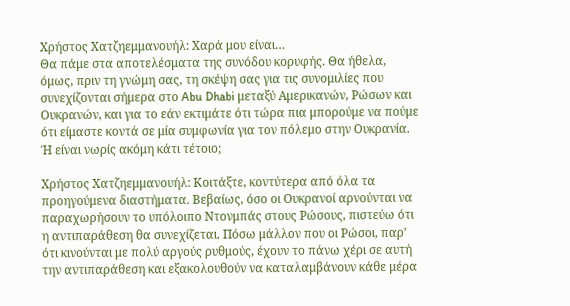Χρήστος Χατζηεμμανουήλ: Χαρά μου είναι…
Θα πάμε στα αποτελέσματα της συνόδου κορυφής. Θα ήθελα, όμως, πριν τη γνώμη σας, τη σκέψη σας για τις συνομιλίες που συνεχίζονται σήμερα στο Abu Dhabi μεταξύ Αμερικανών, Ρώσων και Ουκρανών, και για το εάν εκτιμάτε ότι τώρα πια μπορούμε να πούμε ότι είμαστε κοντά σε μία συμφωνία για τον πόλεμο στην Ουκρανία. Ή είναι νωρίς ακόμη κάτι τέτοιο;

Χρήστος Χατζηεμμανουήλ: Κοιτάξτε, κοντύτερα από όλα τα προηγούμενα διαστήματα. Βεβαίως, όσο οι Ουκρανοί αρνούνται να παραχωρήσουν το υπόλοιπο Ντονμπάς στους Ρώσους, πιστεύω ότι η αντιπαράθεση θα συνεχίζεται. Πόσω μάλλον που οι Ρώσοι, παρ’ ότι κινούνται με πολύ αργούς ρυθμούς, έχουν το πάνω χέρι σε αυτή την αντιπαράθεση και εξακολουθούν να καταλαμβάνουν κάθε μέρα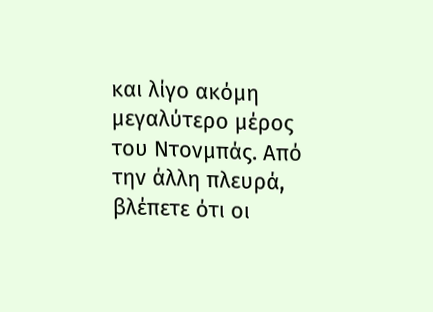και λίγο ακόμη μεγαλύτερο μέρος του Ντονμπάς. Από την άλλη πλευρά, βλέπετε ότι οι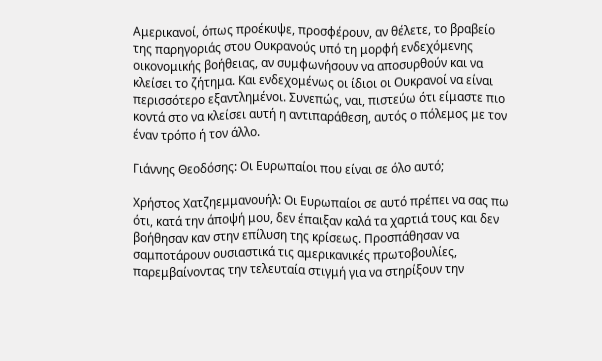Αμερικανοί, όπως προέκυψε, προσφέρουν, αν θέλετε, το βραβείο της παρηγοριάς στου Ουκρανούς υπό τη μορφή ενδεχόμενης οικονομικής βοήθειας, αν συμφωνήσουν να αποσυρθούν και να κλείσει το ζήτημα. Και ενδεχομένως οι ίδιοι οι Ουκρανοί να είναι περισσότερο εξαντλημένοι. Συνεπώς, ναι, πιστεύω ότι είμαστε πιο κοντά στο να κλείσει αυτή η αντιπαράθεση, αυτός ο πόλεμος με τον έναν τρόπο ή τον άλλο.

Γιάννης Θεοδόσης: Οι Ευρωπαίοι που είναι σε όλο αυτό;

Χρήστος Χατζηεμμανουήλ: Οι Ευρωπαίοι σε αυτό πρέπει να σας πω ότι, κατά την άποψή μου, δεν έπαιξαν καλά τα χαρτιά τους και δεν βοήθησαν καν στην επίλυση της κρίσεως. Προσπάθησαν να σαμποτάρουν ουσιαστικά τις αμερικανικές πρωτοβουλίες, παρεμβαίνοντας την τελευταία στιγμή για να στηρίξουν την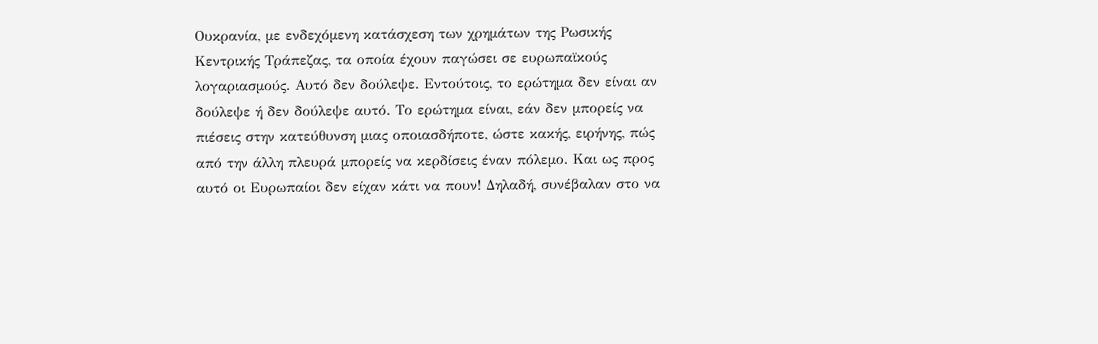Ουκρανία, με ενδεχόμενη κατάσχεση των χρημάτων της Ρωσικής Κεντρικής Τράπεζας, τα οποία έχουν παγώσει σε ευρωπαϊκούς λογαριασμούς. Αυτό δεν δούλεψε. Εντούτοις, το ερώτημα δεν είναι αν δούλεψε ή δεν δούλεψε αυτό. Το ερώτημα είναι, εάν δεν μπορείς να πιέσεις στην κατεύθυνση μιας οποιασδήποτε, ώστε κακής, ειρήνης, πώς από την άλλη πλευρά μπορείς να κερδίσεις έναν πόλεμο. Και ως προς αυτό οι Ευρωπαίοι δεν είχαν κάτι να πουν! Δηλαδή, συνέβαλαν στο να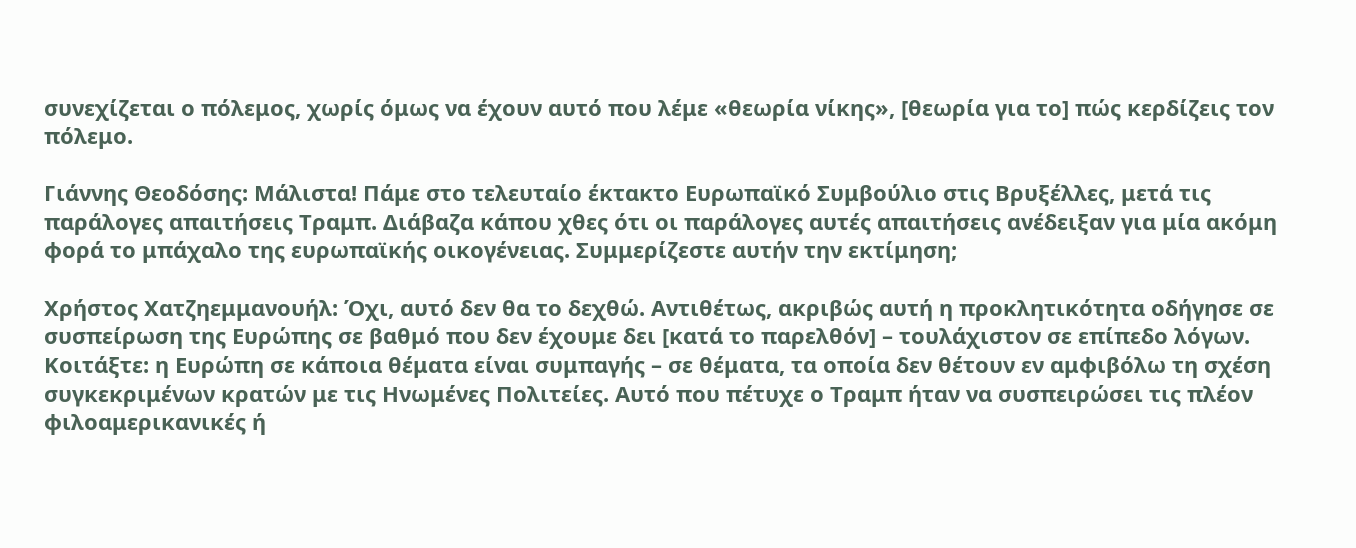συνεχίζεται ο πόλεμος, χωρίς όμως να έχουν αυτό που λέμε «θεωρία νίκης», [θεωρία για το] πώς κερδίζεις τον πόλεμο.

Γιάννης Θεοδόσης: Μάλιστα! Πάμε στο τελευταίο έκτακτο Ευρωπαϊκό Συμβούλιο στις Βρυξέλλες, μετά τις παράλογες απαιτήσεις Τραμπ. Διάβαζα κάπου χθες ότι οι παράλογες αυτές απαιτήσεις ανέδειξαν για μία ακόμη φορά το μπάχαλο της ευρωπαϊκής οικογένειας. Συμμερίζεστε αυτήν την εκτίμηση;

Χρήστος Χατζηεμμανουήλ: Όχι, αυτό δεν θα το δεχθώ. Αντιθέτως, ακριβώς αυτή η προκλητικότητα οδήγησε σε συσπείρωση της Ευρώπης σε βαθμό που δεν έχουμε δει [κατά το παρελθόν] – τουλάχιστον σε επίπεδο λόγων. Κοιτάξτε: η Ευρώπη σε κάποια θέματα είναι συμπαγής – σε θέματα, τα οποία δεν θέτουν εν αμφιβόλω τη σχέση συγκεκριμένων κρατών με τις Ηνωμένες Πολιτείες. Αυτό που πέτυχε ο Τραμπ ήταν να συσπειρώσει τις πλέον φιλοαμερικανικές ή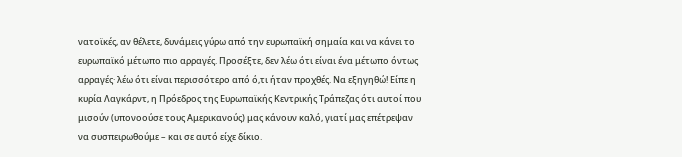νατοϊκές, αν θέλετε, δυνάμεις γύρω από την ευρωπαϊκή σημαία και να κάνει το ευρωπαϊκό μέτωπο πιο αρραγές. Προσέξτε, δεν λέω ότι είναι ένα μέτωπο όντως αρραγές· λέω ότι είναι περισσότερο από ό,τι ήταν προχθές. Να εξηγηθώ! Είπε η κυρία Λαγκάρντ, η Πρόεδρος της Ευρωπαϊκής Κεντρικής Τράπεζας ότι αυτοί που μισούν (υπονοούσε τους Αμερικανούς) μας κάνουν καλό, γιατί μας επέτρεψαν να συσπειρωθούμε – και σε αυτό είχε δίκιο.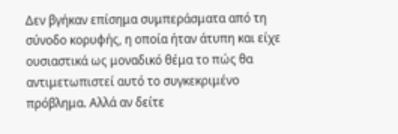Δεν βγήκαν επίσημα συμπεράσματα από τη σύνοδο κορυφής, η οποία ήταν άτυπη και είχε ουσιαστικά ως μοναδικό θέμα το πώς θα αντιμετωπιστεί αυτό το συγκεκριμένο πρόβλημα. Αλλά αν δείτε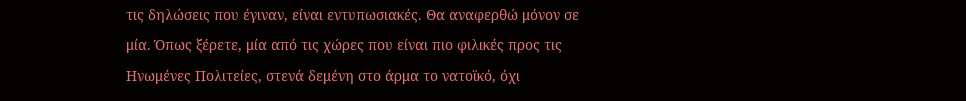τις δηλώσεις που έγιναν, είναι εντυπωσιακές. Θα αναφερθώ μόνον σε μία. Όπως ξέρετε, μία από τις χώρες που είναι πιο φιλικές προς τις Ηνωμένες Πολιτείες, στενά δεμένη στο άρμα το νατοϊκό, όχι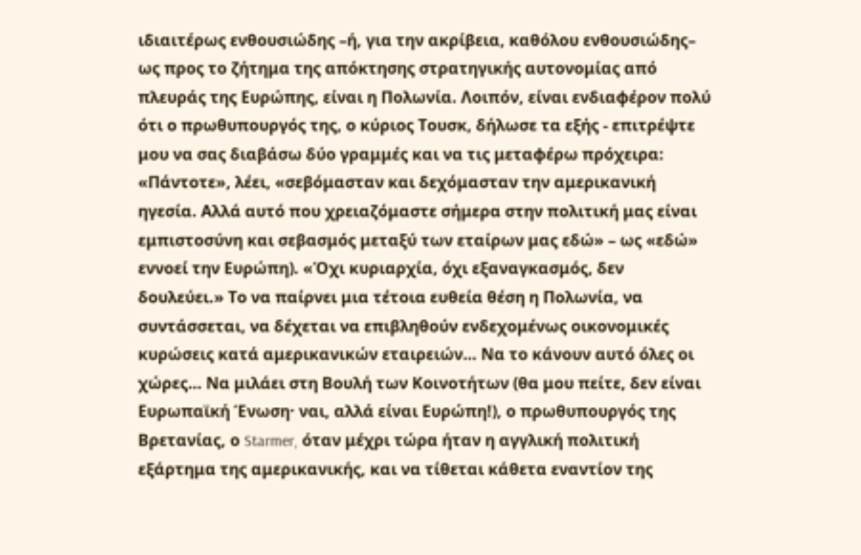ιδιαιτέρως ενθουσιώδης –ή, για την ακρίβεια, καθόλου ενθουσιώδης– ως προς το ζήτημα της απόκτησης στρατηγικής αυτονομίας από πλευράς της Ευρώπης, είναι η Πολωνία. Λοιπόν, είναι ενδιαφέρον πολύ ότι ο πρωθυπουργός της, ο κύριος Τουσκ, δήλωσε τα εξής - επιτρέψτε μου να σας διαβάσω δύο γραμμές και να τις μεταφέρω πρόχειρα: «Πάντοτε», λέει, «σεβόμασταν και δεχόμασταν την αμερικανική ηγεσία. Αλλά αυτό που χρειαζόμαστε σήμερα στην πολιτική μας είναι εμπιστοσύνη και σεβασμός μεταξύ των εταίρων μας εδώ» – ως «εδώ» εννοεί την Ευρώπη). «Όχι κυριαρχία, όχι εξαναγκασμός, δεν δουλεύει.» Το να παίρνει μια τέτοια ευθεία θέση η Πολωνία, να συντάσσεται, να δέχεται να επιβληθούν ενδεχομένως οικονομικές κυρώσεις κατά αμερικανικών εταιρειών… Να το κάνουν αυτό όλες οι χώρες… Να μιλάει στη Βουλή των Κοινοτήτων (θα μου πείτε, δεν είναι Ευρωπαϊκή Ένωση· ναι, αλλά είναι Ευρώπη!), ο πρωθυπουργός της Βρετανίας, ο Starmer, όταν μέχρι τώρα ήταν η αγγλική πολιτική εξάρτημα της αμερικανικής, και να τίθεται κάθετα εναντίον της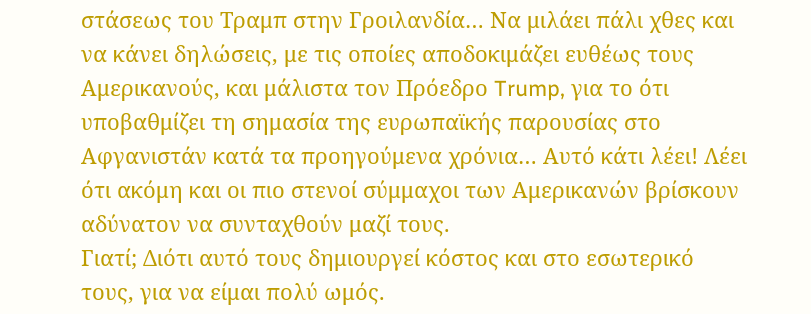στάσεως του Τραμπ στην Γροιλανδία… Να μιλάει πάλι χθες και να κάνει δηλώσεις, με τις οποίες αποδοκιμάζει ευθέως τους Αμερικανούς, και μάλιστα τον Πρόεδρο Trump, για το ότι υποβαθμίζει τη σημασία της ευρωπαϊκής παρουσίας στο Αφγανιστάν κατά τα προηγούμενα χρόνια… Αυτό κάτι λέει! Λέει ότι ακόμη και οι πιο στενοί σύμμαχοι των Αμερικανών βρίσκουν αδύνατον να συνταχθούν μαζί τους.
Γιατί; Διότι αυτό τους δημιουργεί κόστος και στο εσωτερικό τους, για να είμαι πολύ ωμός.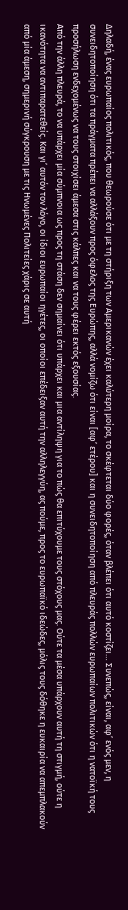Δηλαδή, ένας ευρωπαίος πολιτικός, που θεωρούσε ότι με τη στήριξη των Αμερικανών έχει καλύτερη μοίρα, το σκέφτεται δύο φορές, όταν βλέπει ότι αυτό κοστίζει… Συνεπώς, είναι, αφ’ ενός μεν, η συνειδητοποίηση ότι τα πράγματα πρέπει να αλλάξουν προς όφελος της Ευρώπης, αλλά νομίζω ότι είναι [αφ’ ετέρου] και η συνειδητοποίηση από πλευράς πολλών ευρωπαίων πολιτικών ότι η νατοϊκή τους προσήλωση ενδεχομένως να τους στοιχίσει άμεσα στις κάλπες και να τους φέρει εκτός εξουσίας.
Από την άλλη πλευρά, το να υπάρχει μία σύμπνοια ως προς τη στάση δεν σημαίνει ότι υπάρχει και μια αντίληψη για το πώς θα επιτύχουμε τους στόχους μας. Ούτε τα μέσα υπάρχουν αυτή τη στιγμή, ούτε η ικανότητα να αντιπαρατεθείς. Και γι’ αυτόν τον λόγο, οι ίδιοι ευρωπαίοι ηγέτες, οι οποίοι επέδειξαν αυτή την αλληλεγγύη, ας πούμε, προς το ευρωπαϊκό ιδεώδες, μόλις τους δόθηκε η ευκαιρία να απεμπλακούν από μία άμεση, σημερινή σύγκρουση με τις Ηνωμένες Πολιτείες χάρις σε αυτή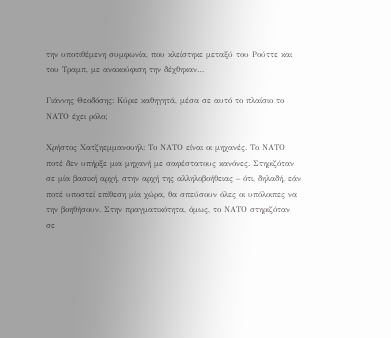την υποτιθέμενη συμφωνία, που κλείστηκε μεταξύ του Ρούττε και του Τραμπ, με ανακούφιση την δέχθηκαν…

Γιάννης Θεοδόσης: Κύριε καθηγητά, μέσα σε αυτό το πλαίσιο το ΝΑΤΟ έχει ρόλο;

Χρήστος Χατζηεμμανουήλ: Το ΝΑΤΟ είναι οι μηχανές. Το ΝΑΤΟ ποτέ δεν υπήρξε μια μηχανή με σαφέστατους κανόνες. Στηριζόταν σε μία βασική αρχή, στην αρχή της αλληλοβοήθειας – ότι, δηλαδή, εάν ποτέ υποστεί επίθεση μία χώρα, θα σπεύσουν όλες οι υπόλοιπες να την βοηθήσουν. Στην πραγματικότητα, όμως, το ΝΑΤΟ στηριζόταν σε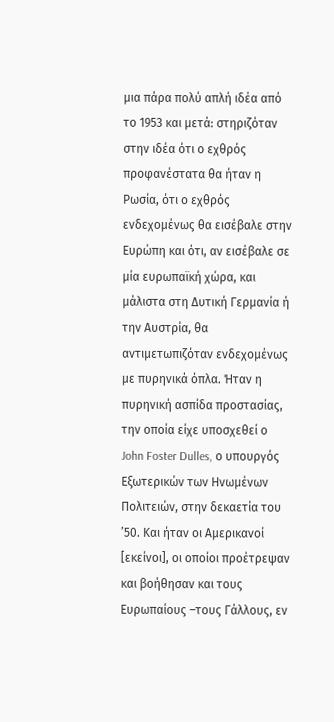μια πάρα πολύ απλή ιδέα από το 1953 και μετά: στηριζόταν στην ιδέα ότι ο εχθρός προφανέστατα θα ήταν η Ρωσία, ότι ο εχθρός ενδεχομένως θα εισέβαλε στην Ευρώπη και ότι, αν εισέβαλε σε μία ευρωπαϊκή χώρα, και μάλιστα στη Δυτική Γερμανία ή την Αυστρία, θα αντιμετωπιζόταν ενδεχομένως με πυρηνικά όπλα. Ήταν η πυρηνική ασπίδα προστασίας, την οποία είχε υποσχεθεί ο John Foster Dulles, ο υπουργός Εξωτερικών των Ηνωμένων Πολιτειών, στην δεκαετία του ’50. Και ήταν οι Αμερικανοί [εκείνοι], οι οποίοι προέτρεψαν και βοήθησαν και τους Ευρωπαίους –τους Γάλλους, εν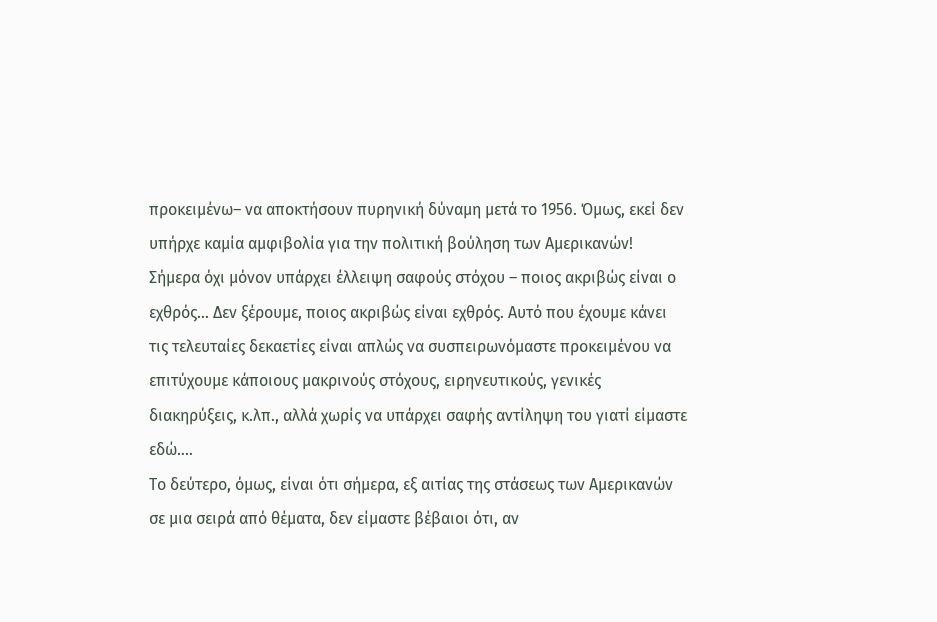προκειμένω– να αποκτήσουν πυρηνική δύναμη μετά το 1956. Όμως, εκεί δεν υπήρχε καμία αμφιβολία για την πολιτική βούληση των Αμερικανών!
Σήμερα όχι μόνον υπάρχει έλλειψη σαφούς στόχου – ποιος ακριβώς είναι ο εχθρός… Δεν ξέρουμε, ποιος ακριβώς είναι εχθρός. Αυτό που έχουμε κάνει τις τελευταίες δεκαετίες είναι απλώς να συσπειρωνόμαστε προκειμένου να επιτύχουμε κάποιους μακρινούς στόχους, ειρηνευτικούς, γενικές διακηρύξεις, κ.λπ., αλλά χωρίς να υπάρχει σαφής αντίληψη του γιατί είμαστε εδώ….
Το δεύτερο, όμως, είναι ότι σήμερα, εξ αιτίας της στάσεως των Αμερικανών σε μια σειρά από θέματα, δεν είμαστε βέβαιοι ότι, αν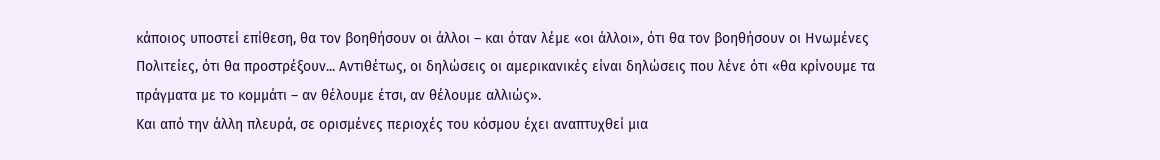κάποιος υποστεί επίθεση, θα τον βοηθήσουν οι άλλοι – και όταν λέμε «οι άλλοι», ότι θα τον βοηθήσουν οι Ηνωμένες Πολιτείες, ότι θα προστρέξουν... Αντιθέτως, οι δηλώσεις οι αμερικανικές είναι δηλώσεις που λένε ότι «θα κρίνουμε τα πράγματα με το κομμάτι – αν θέλουμε έτσι, αν θέλουμε αλλιώς».
Και από την άλλη πλευρά, σε ορισμένες περιοχές του κόσμου έχει αναπτυχθεί μια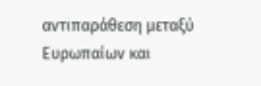αντιπαράθεση μεταξύ Ευρωπαίων και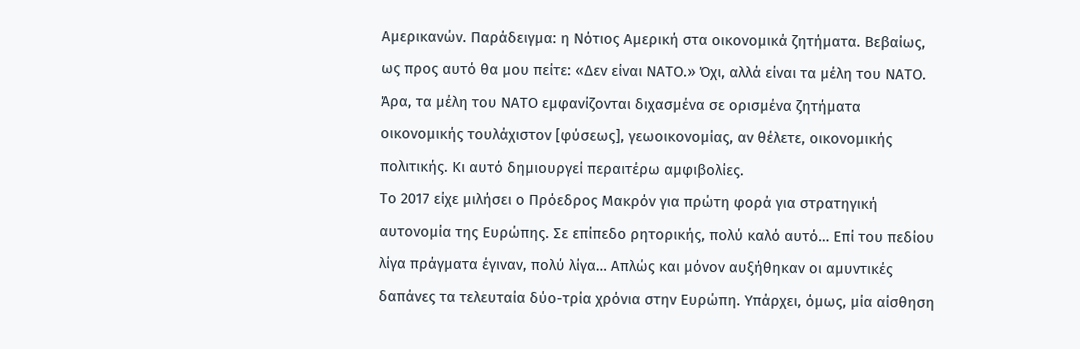Αμερικανών. Παράδειγμα: η Νότιος Αμερική στα οικονομικά ζητήματα. Βεβαίως, ως προς αυτό θα μου πείτε: «Δεν είναι ΝΑΤΟ.» Όχι, αλλά είναι τα μέλη του ΝΑΤΟ. Άρα, τα μέλη του ΝΑΤΟ εμφανίζονται διχασμένα σε ορισμένα ζητήματα οικονομικής τουλάχιστον [φύσεως], γεωοικονομίας, αν θέλετε, οικονομικής πολιτικής. Κι αυτό δημιουργεί περαιτέρω αμφιβολίες.
Το 2017 είχε μιλήσει ο Πρόεδρος Μακρόν για πρώτη φορά για στρατηγική αυτονομία της Ευρώπης. Σε επίπεδο ρητορικής, πολύ καλό αυτό… Επί του πεδίου λίγα πράγματα έγιναν, πολύ λίγα… Απλώς και μόνον αυξήθηκαν οι αμυντικές δαπάνες τα τελευταία δύο-τρία χρόνια στην Ευρώπη. Υπάρχει, όμως, μία αίσθηση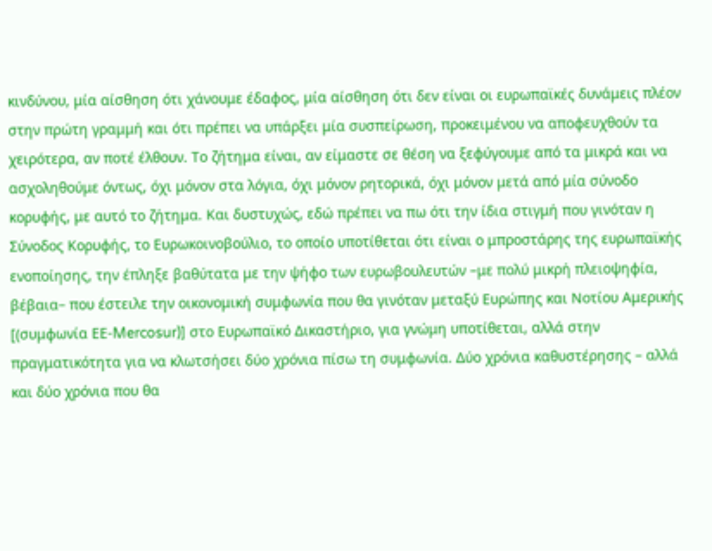κινδύνου, μία αίσθηση ότι χάνουμε έδαφος, μία αίσθηση ότι δεν είναι οι ευρωπαϊκές δυνάμεις πλέον στην πρώτη γραμμή και ότι πρέπει να υπάρξει μία συσπείρωση, προκειμένου να αποφευχθούν τα χειρότερα, αν ποτέ έλθουν. Το ζήτημα είναι, αν είμαστε σε θέση να ξεφύγουμε από τα μικρά και να ασχοληθούμε όντως, όχι μόνον στα λόγια, όχι μόνον ρητορικά, όχι μόνον μετά από μία σύνοδο κορυφής, με αυτό το ζήτημα. Και δυστυχώς, εδώ πρέπει να πω ότι την ίδια στιγμή που γινόταν η Σύνοδος Κορυφής, το Ευρωκοινοβούλιο, το οποίο υποτίθεται ότι είναι ο μπροστάρης της ευρωπαϊκής ενοποίησης, την έπληξε βαθύτατα με την ψήφο των ευρωβουλευτών –με πολύ μικρή πλειοψηφία, βέβαια– που έστειλε την οικονομική συμφωνία που θα γινόταν μεταξύ Ευρώπης και Νοτίου Αμερικής [(συμφωνία ΕΕ-Mercosur)] στο Ευρωπαϊκό Δικαστήριο, για γνώμη υποτίθεται, αλλά στην πραγματικότητα για να κλωτσήσει δύο χρόνια πίσω τη συμφωνία. Δύο χρόνια καθυστέρησης – αλλά και δύο χρόνια που θα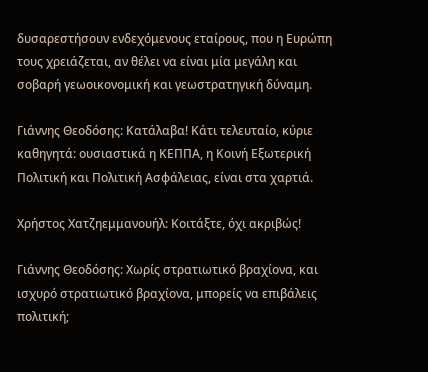δυσαρεστήσουν ενδεχόμενους εταίρους, που η Ευρώπη τους χρειάζεται, αν θέλει να είναι μία μεγάλη και σοβαρή γεωοικονομική και γεωστρατηγική δύναμη.

Γιάννης Θεοδόσης: Κατάλαβα! Κάτι τελευταίο, κύριε καθηγητά: ουσιαστικά η ΚΕΠΠΑ, η Κοινή Εξωτερική Πολιτική και Πολιτική Ασφάλειας, είναι στα χαρτιά.

Χρήστος Χατζηεμμανουήλ: Κοιτάξτε, όχι ακριβώς!

Γιάννης Θεοδόσης: Χωρίς στρατιωτικό βραχίονα, και ισχυρό στρατιωτικό βραχίονα, μπορείς να επιβάλεις πολιτική;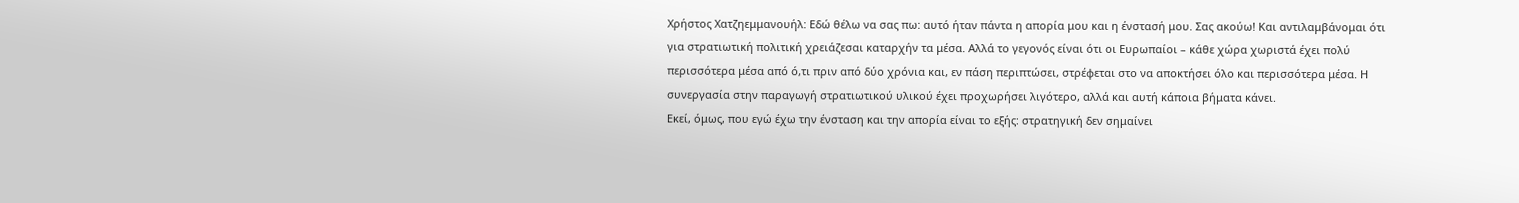Χρήστος Χατζηεμμανουήλ: Εδώ θέλω να σας πω: αυτό ήταν πάντα η απορία μου και η ένστασή μου. Σας ακούω! Και αντιλαμβάνομαι ότι για στρατιωτική πολιτική χρειάζεσαι καταρχήν τα μέσα. Αλλά το γεγονός είναι ότι οι Ευρωπαίοι – κάθε χώρα χωριστά έχει πολύ περισσότερα μέσα από ό,τι πριν από δύο χρόνια και, εν πάση περιπτώσει, στρέφεται στο να αποκτήσει όλο και περισσότερα μέσα. Η συνεργασία στην παραγωγή στρατιωτικού υλικού έχει προχωρήσει λιγότερο, αλλά και αυτή κάποια βήματα κάνει.
Εκεί, όμως, που εγώ έχω την ένσταση και την απορία είναι το εξής: στρατηγική δεν σημαίνει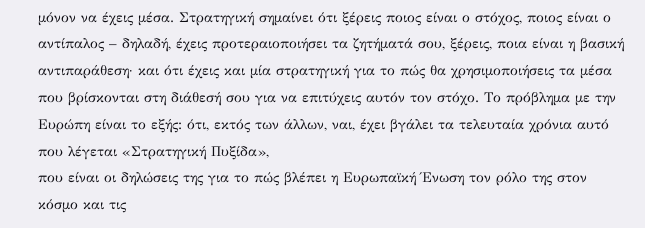μόνον να έχεις μέσα. Στρατηγική σημαίνει ότι ξέρεις ποιος είναι ο στόχος, ποιος είναι ο αντίπαλος – δηλαδή, έχεις προτεραιοποιήσει τα ζητήματά σου, ξέρεις, ποια είναι η βασική αντιπαράθεση· και ότι έχεις και μία στρατηγική για το πώς θα χρησιμοποιήσεις τα μέσα που βρίσκονται στη διάθεσή σου για να επιτύχεις αυτόν τον στόχο. Το πρόβλημα με την Ευρώπη είναι το εξής: ότι, εκτός των άλλων, ναι, έχει βγάλει τα τελευταία χρόνια αυτό που λέγεται «Στρατηγική Πυξίδα»,
που είναι οι δηλώσεις της για το πώς βλέπει η Ευρωπαϊκή Ένωση τον ρόλο της στον κόσμο και τις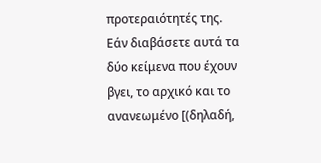προτεραιότητές της. Εάν διαβάσετε αυτά τα δύο κείμενα που έχουν βγει, το αρχικό και το ανανεωμένο [(δηλαδή,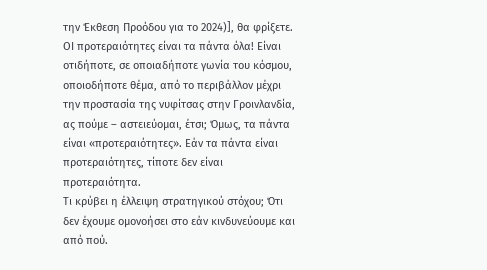την Έκθεση Προόδου για το 2024)], θα φρίξετε. ΟΙ προτεραιότητες είναι τα πάντα όλα! Είναι οτιδήποτε, σε οποιαδήποτε γωνία του κόσμου, οποιοδήποτε θέμα, από το περιβάλλον μέχρι την προστασία της νυφίτσας στην Γροινλανδία, ας πούμε – αστειεύομαι, έτσι; Όμως, τα πάντα είναι «προτεραιότητες». Εάν τα πάντα είναι προτεραιότητες, τίποτε δεν είναι προτεραιότητα.
Τι κρύβει η έλλειψη στρατηγικού στόχου; Ότι δεν έχουμε ομονοήσει στο εάν κινδυνεύουμε και από πού.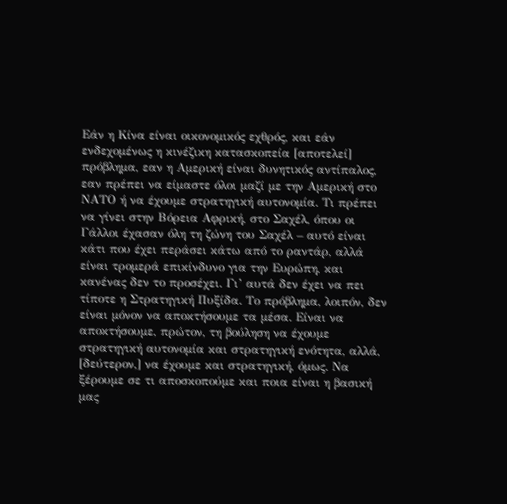Εάν η Κίνα είναι οικονομικός εχθρός, και εάν ενδεχομένως η κινέζικη κατασκοπεία [αποτελεί] πρόβλημα, εαν η Αμερική είναι δυνητικός αντίπαλος, εαν πρέπει να είμαστε όλοι μαζί με την Αμερική στο ΝΑΤΟ ή να έχουμε στρατηγική αυτονομία. Τι πρέπει να γίνει στην Βόρεια Αφρική, στο Σαχέλ, όπου οι Γάλλοι έχασαν όλη τη ζώνη του Σαχέλ – αυτό είναι κάτι που έχει περάσει κάτω από το ραντάρ, αλλά είναι τρομερά επικίνδυνο για την Ευρώπη, και κανένας δεν το προσέχει. Γι’ αυτά δεν έχει να πει τίποτε η Στρατηγική Πυξίδα. Το πρόβλημα, λοιπόν, δεν είναι μόνον να αποκτήσουμε τα μέσα. Είναι να αποκτήσουμε, πρώτον, τη βούληση να έχουμε στρατηγική αυτονομία και στρατηγική ενότητα, αλλά, [δεύτερον,] να έχουμε και στρατηγική, όμως. Να ξέρουμε σε τι αποσκοπούμε και ποια είναι η βασική μας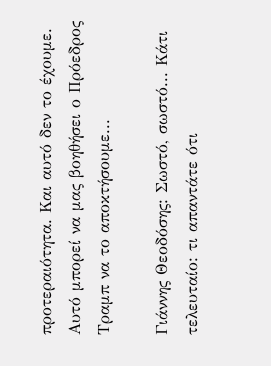προτεραιότητα. Και αυτό δεν το έχουμε. Αυτό μπορεί να μας βοηθήσει ο Πρόεδρος Τραμπ να το αποκτήσουμε...

Γιάννης Θεοδόσης: Σωστό, σωστό... Κάτι τελευταίο: τι απαντάτε ότι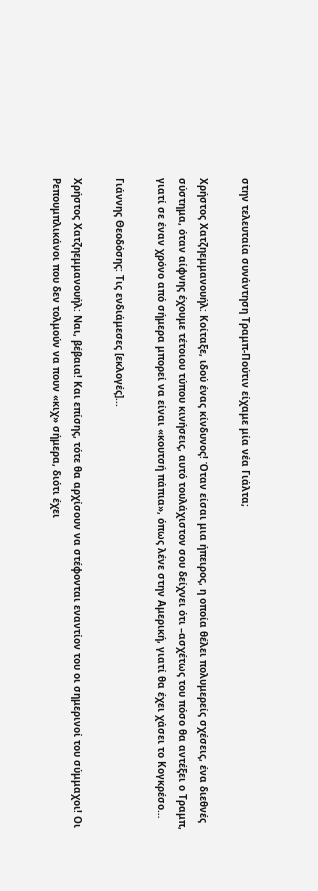στην τελευταία συνάντηση Τραμπ-Πούτιν είχαμε μία νέα Γιάλτα;

Χρήστος Χατζηεμμανουήλ: Κοίταξε, ιδού ένας κίνδυνος! Όταν είσαι μια ήπειρος, η οποία θέλει πολυμερείς σχέσεις, ένα διεθνές σύστημα, όταν αίφνης έχουμε τέτοιου τύπου κινήσεις, αυτό τουλάχιστον σου δείχνει ότι –ασχέτως του πόσο θα αντέξει ο Τραμπ, γιατί σε έναν χρόνο από σήμερα μπορεί να είναι «κουτσή πάπια», όπως λένε στην Αμερική, γιατί θα έχει χάσει το Κογκρέσο…

Γιάννης Θεοδόσης: Τις ενδιάμεσες [εκλογές]...

Χρήστος Χατζηεμμανουήλ: Ναι, βέβαια! Και επίσης, τότε θα αρχίσουν να στέφονται εναντίον του οι σημερινοί του σύμμαχοι! Οι Ρεπουμπλικάνοι που δεν τολμούν να πουν «κιχ» σήμερα, διότι έχει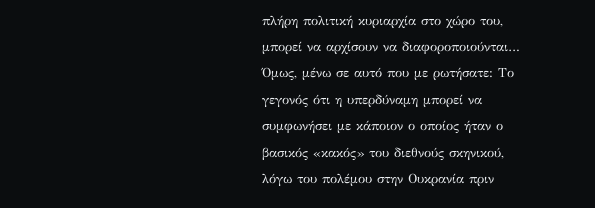πλήρη πολιτική κυριαρχία στο χώρο του, μπορεί να αρχίσουν να διαφοροποιούνται…
Όμως, μένω σε αυτό που με ρωτήσατε: Το γεγονός ότι η υπερδύναμη μπορεί να συμφωνήσει με κάποιον ο οποίος ήταν ο βασικός «κακός» του διεθνούς σκηνικού, λόγω του πολέμου στην Ουκρανία πριν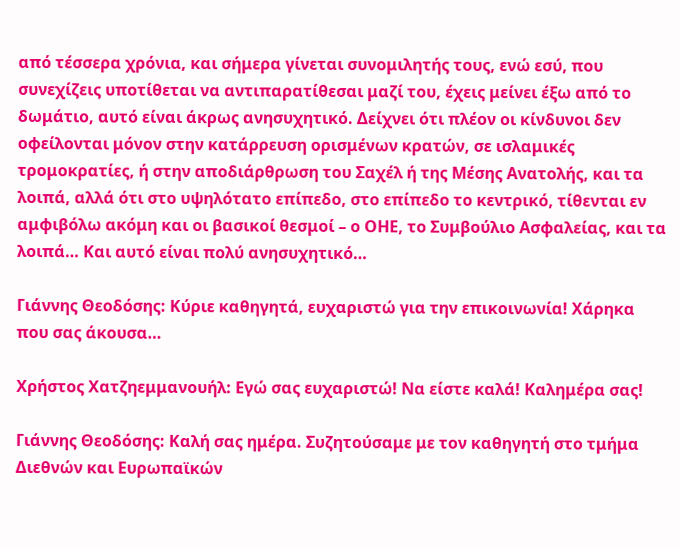από τέσσερα χρόνια, και σήμερα γίνεται συνομιλητής τους, ενώ εσύ, που συνεχίζεις υποτίθεται να αντιπαρατίθεσαι μαζί του, έχεις μείνει έξω από το δωμάτιο, αυτό είναι άκρως ανησυχητικό. Δείχνει ότι πλέον οι κίνδυνοι δεν οφείλονται μόνον στην κατάρρευση ορισμένων κρατών, σε ισλαμικές τρομοκρατίες, ή στην αποδιάρθρωση του Σαχέλ ή της Μέσης Ανατολής, και τα λοιπά, αλλά ότι στο υψηλότατο επίπεδο, στο επίπεδο το κεντρικό, τίθενται εν αμφιβόλω ακόμη και οι βασικοί θεσμοί – ο ΟΗΕ, το Συμβούλιο Ασφαλείας, και τα λοιπά… Και αυτό είναι πολύ ανησυχητικό…

Γιάννης Θεοδόσης: Κύριε καθηγητά, ευχαριστώ για την επικοινωνία! Χάρηκα που σας άκουσα…

Χρήστος Χατζηεμμανουήλ: Εγώ σας ευχαριστώ! Να είστε καλά! Καλημέρα σας!

Γιάννης Θεοδόσης: Καλή σας ημέρα. Συζητούσαμε με τον καθηγητή στο τμήμα Διεθνών και Ευρωπαϊκών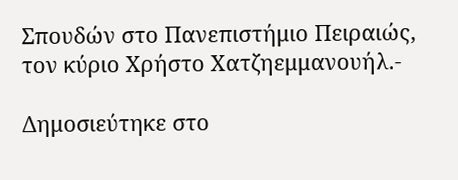Σπουδών στο Πανεπιστήμιο Πειραιώς, τον κύριο Χρήστο Χατζηεμμανουήλ.-

Δημοσιεύτηκε στο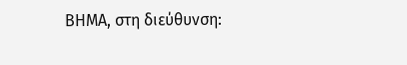ΒΗΜΑ, στη διεύθυνση: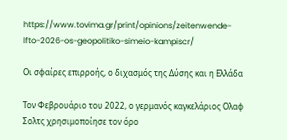https://www.tovima.gr/print/opinions/zeitenwende-lfto-2026-os-geopolitiko-simeio-kampiscr/

Οι σφαίρες επιρροής, ο διχασμός της Δύσης και η Ελλάδα

Τον Φεβρουάριο του 2022, ο γερμανός καγκελάριος Ολαφ Σολτς χρησιμοποίησε τον όρο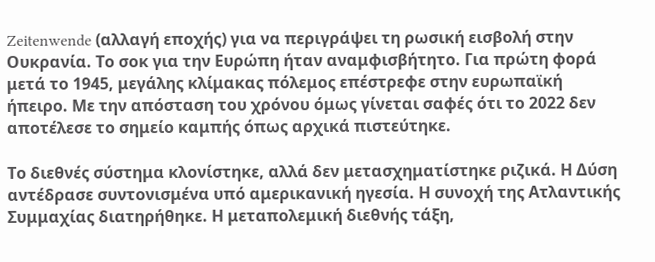Zeitenwende (αλλαγή εποχής) για να περιγράψει τη ρωσική εισβολή στην Ουκρανία. Το σοκ για την Ευρώπη ήταν αναμφισβήτητο. Για πρώτη φορά μετά το 1945, μεγάλης κλίμακας πόλεμος επέστρεφε στην ευρωπαϊκή ήπειρο. Με την απόσταση του χρόνου όμως γίνεται σαφές ότι το 2022 δεν αποτέλεσε το σημείο καμπής όπως αρχικά πιστεύτηκε.

Το διεθνές σύστημα κλονίστηκε, αλλά δεν μετασχηματίστηκε ριζικά. Η Δύση αντέδρασε συντονισμένα υπό αμερικανική ηγεσία. Η συνοχή της Ατλαντικής Συμμαχίας διατηρήθηκε. Η μεταπολεμική διεθνής τάξη,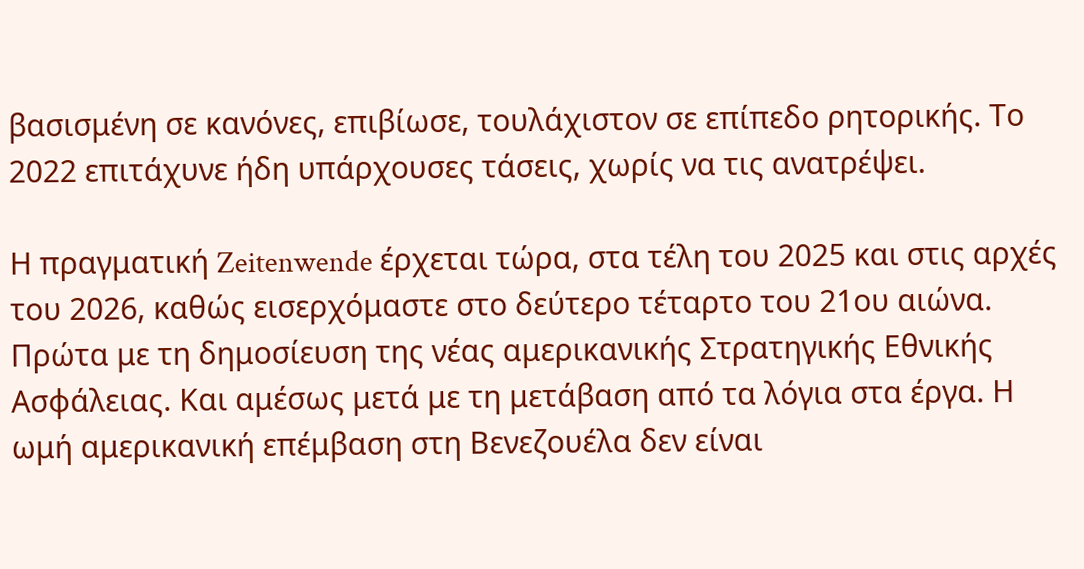βασισμένη σε κανόνες, επιβίωσε, τουλάχιστον σε επίπεδο ρητορικής. Το 2022 επιτάχυνε ήδη υπάρχουσες τάσεις, χωρίς να τις ανατρέψει.

Η πραγματική Zeitenwende έρχεται τώρα, στα τέλη του 2025 και στις αρχές του 2026, καθώς εισερχόμαστε στο δεύτερο τέταρτο του 21ου αιώνα. Πρώτα με τη δημοσίευση της νέας αμερικανικής Στρατηγικής Εθνικής Ασφάλειας. Και αμέσως μετά με τη μετάβαση από τα λόγια στα έργα. Η ωμή αμερικανική επέμβαση στη Βενεζουέλα δεν είναι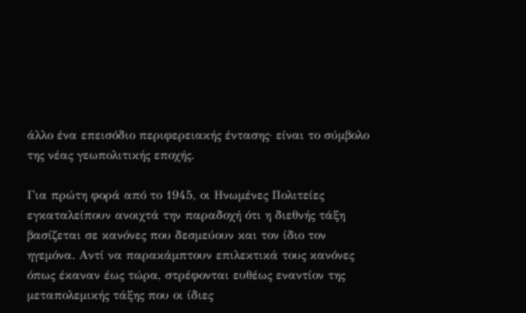άλλο ένα επεισόδιο περιφερειακής έντασης· είναι το σύμβολο της νέας γεωπολιτικής εποχής.

Για πρώτη φορά από το 1945, οι Ηνωμένες Πολιτείες εγκαταλείπουν ανοιχτά την παραδοχή ότι η διεθνής τάξη βασίζεται σε κανόνες που δεσμεύουν και τον ίδιο τον ηγεμόνα. Αντί να παρακάμπτουν επιλεκτικά τους κανόνες όπως έκαναν έως τώρα, στρέφονται ευθέως εναντίον της μεταπολεμικής τάξης που οι ίδιες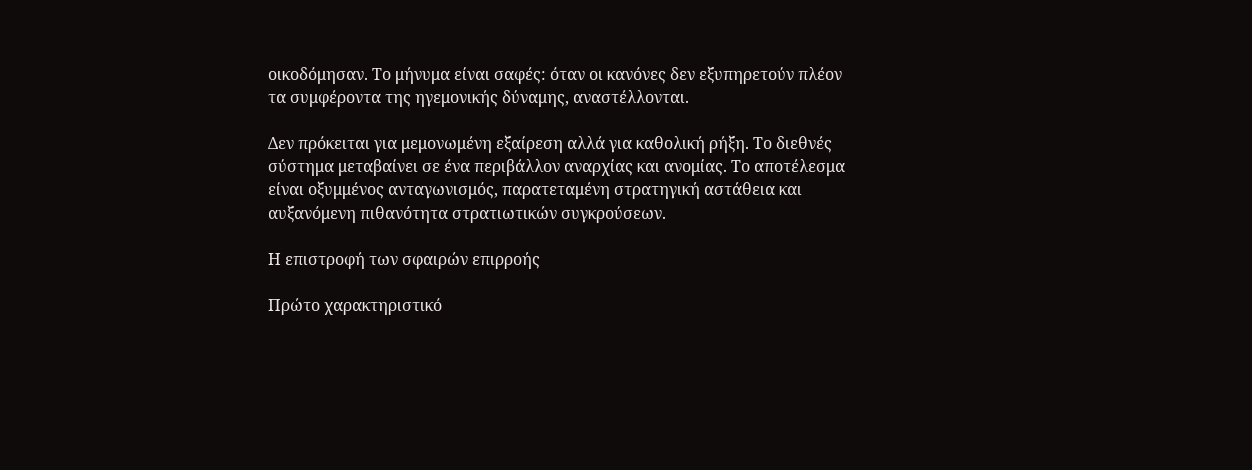οικοδόμησαν. Το μήνυμα είναι σαφές: όταν οι κανόνες δεν εξυπηρετούν πλέον τα συμφέροντα της ηγεμονικής δύναμης, αναστέλλονται.

Δεν πρόκειται για μεμονωμένη εξαίρεση αλλά για καθολική ρήξη. Το διεθνές σύστημα μεταβαίνει σε ένα περιβάλλον αναρχίας και ανομίας. Το αποτέλεσμα είναι οξυμμένος ανταγωνισμός, παρατεταμένη στρατηγική αστάθεια και αυξανόμενη πιθανότητα στρατιωτικών συγκρούσεων.

Η επιστροφή των σφαιρών επιρροής

Πρώτο χαρακτηριστικό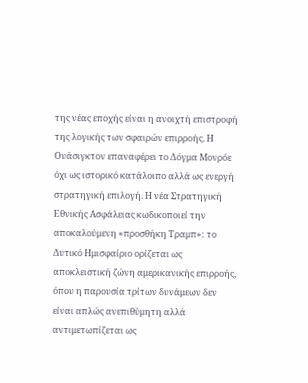της νέας εποχής είναι η ανοιχτή επιστροφή της λογικής των σφαιρών επιρροής. Η Ουάσιγκτον επαναφέρει το Δόγμα Μονρόε όχι ως ιστορικό κατάλοιπο αλλά ως ενεργή στρατηγική επιλογή. Η νέα Στρατηγική Εθνικής Ασφάλειας κωδικοποιεί την αποκαλούμενη «προσθήκη Τραμπ»: το Δυτικό Ημισφαίριο ορίζεται ως αποκλειστική ζώνη αμερικανικής επιρροής, όπου η παρουσία τρίτων δυνάμεων δεν είναι απλώς ανεπιθύμητη αλλά αντιμετωπίζεται ως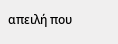απειλή που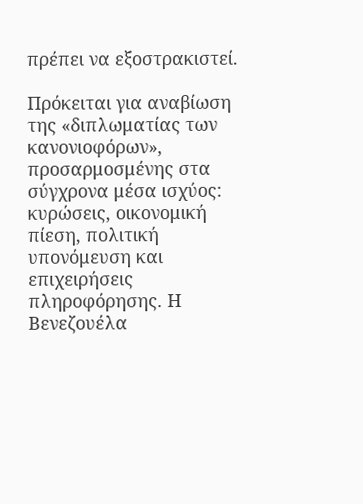πρέπει να εξοστρακιστεί.

Πρόκειται για αναβίωση της «διπλωματίας των κανονιοφόρων», προσαρμοσμένης στα σύγχρονα μέσα ισχύος: κυρώσεις, οικονομική πίεση, πολιτική υπονόμευση και επιχειρήσεις πληροφόρησης. Η Βενεζουέλα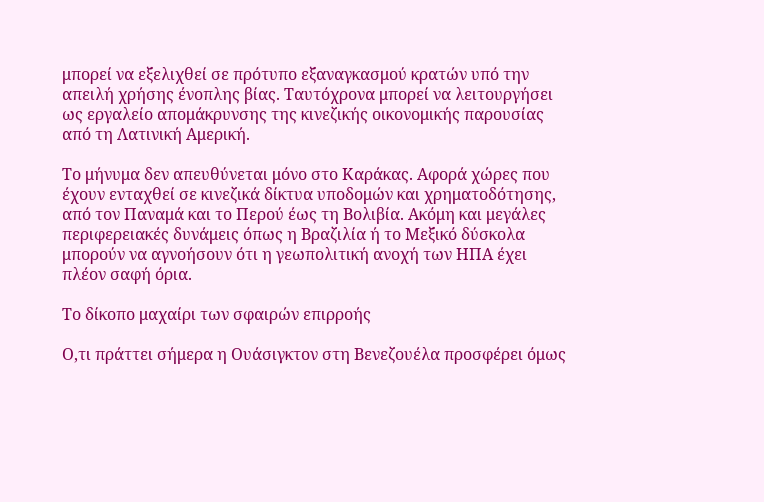μπορεί να εξελιχθεί σε πρότυπο εξαναγκασμού κρατών υπό την απειλή χρήσης ένοπλης βίας. Ταυτόχρονα μπορεί να λειτουργήσει ως εργαλείο απομάκρυνσης της κινεζικής οικονομικής παρουσίας από τη Λατινική Αμερική.

Το μήνυμα δεν απευθύνεται μόνο στο Καράκας. Αφορά χώρες που έχουν ενταχθεί σε κινεζικά δίκτυα υποδομών και χρηματοδότησης, από τον Παναμά και το Περού έως τη Βολιβία. Ακόμη και μεγάλες περιφερειακές δυνάμεις όπως η Βραζιλία ή το Μεξικό δύσκολα μπορούν να αγνοήσουν ότι η γεωπολιτική ανοχή των ΗΠΑ έχει πλέον σαφή όρια.

Το δίκοπο μαχαίρι των σφαιρών επιρροής

Ο,τι πράττει σήμερα η Ουάσιγκτον στη Βενεζουέλα προσφέρει όμως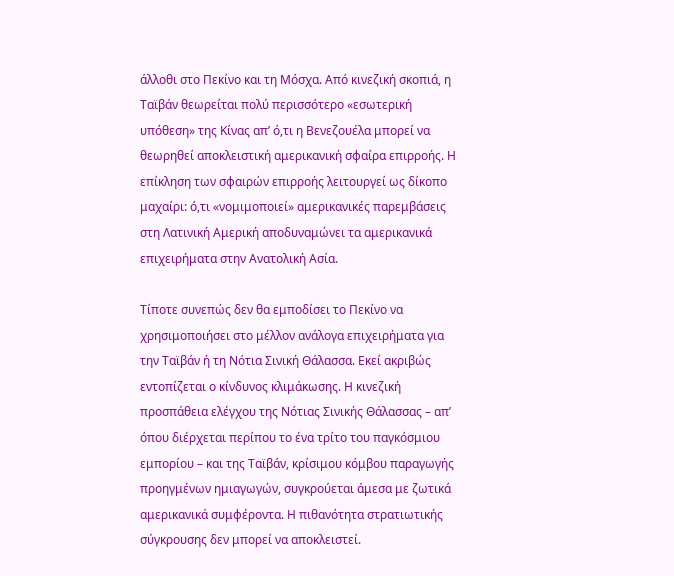άλλοθι στο Πεκίνο και τη Μόσχα. Από κινεζική σκοπιά, η Ταϊβάν θεωρείται πολύ περισσότερο «εσωτερική υπόθεση» της Κίνας απ’ ό,τι η Βενεζουέλα μπορεί να θεωρηθεί αποκλειστική αμερικανική σφαίρα επιρροής. Η επίκληση των σφαιρών επιρροής λειτουργεί ως δίκοπο μαχαίρι: ό,τι «νομιμοποιεί» αμερικανικές παρεμβάσεις στη Λατινική Αμερική αποδυναμώνει τα αμερικανικά επιχειρήματα στην Ανατολική Ασία.

Τίποτε συνεπώς δεν θα εμποδίσει το Πεκίνο να χρησιμοποιήσει στο μέλλον ανάλογα επιχειρήματα για την Ταϊβάν ή τη Νότια Σινική Θάλασσα. Εκεί ακριβώς εντοπίζεται ο κίνδυνος κλιμάκωσης. Η κινεζική προσπάθεια ελέγχου της Νότιας Σινικής Θάλασσας – απ’ όπου διέρχεται περίπου το ένα τρίτο του παγκόσμιου εμπορίου – και της Ταϊβάν, κρίσιμου κόμβου παραγωγής προηγμένων ημιαγωγών, συγκρούεται άμεσα με ζωτικά αμερικανικά συμφέροντα. Η πιθανότητα στρατιωτικής σύγκρουσης δεν μπορεί να αποκλειστεί.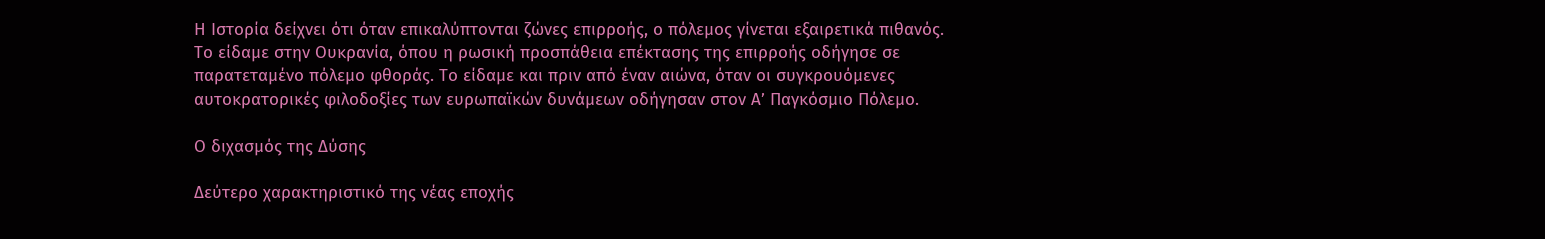Η Ιστορία δείχνει ότι όταν επικαλύπτονται ζώνες επιρροής, ο πόλεμος γίνεται εξαιρετικά πιθανός. Το είδαμε στην Ουκρανία, όπου η ρωσική προσπάθεια επέκτασης της επιρροής οδήγησε σε παρατεταμένο πόλεμο φθοράς. Το είδαμε και πριν από έναν αιώνα, όταν οι συγκρουόμενες αυτοκρατορικές φιλοδοξίες των ευρωπαϊκών δυνάμεων οδήγησαν στον Α’ Παγκόσμιο Πόλεμο.

Ο διχασμός της Δύσης

Δεύτερο χαρακτηριστικό της νέας εποχής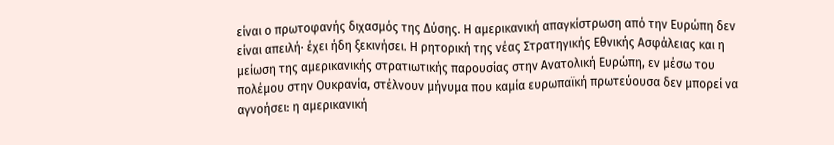είναι ο πρωτοφανής διχασμός της Δύσης. Η αμερικανική απαγκίστρωση από την Ευρώπη δεν είναι απειλή· έχει ήδη ξεκινήσει. Η ρητορική της νέας Στρατηγικής Εθνικής Ασφάλειας και η μείωση της αμερικανικής στρατιωτικής παρουσίας στην Ανατολική Ευρώπη, εν μέσω του πολέμου στην Ουκρανία, στέλνουν μήνυμα που καμία ευρωπαϊκή πρωτεύουσα δεν μπορεί να αγνοήσει: η αμερικανική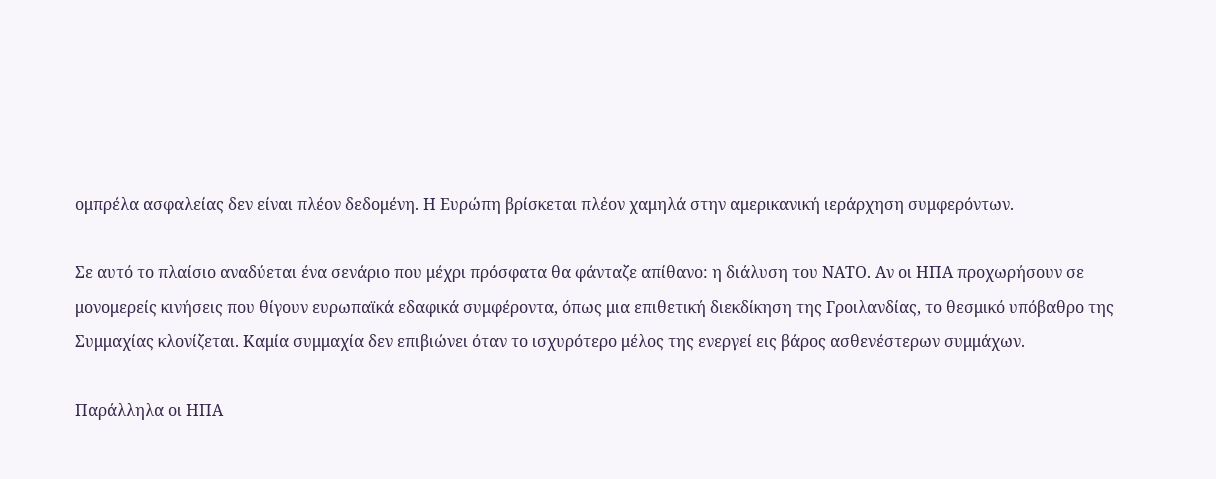ομπρέλα ασφαλείας δεν είναι πλέον δεδομένη. Η Ευρώπη βρίσκεται πλέον χαμηλά στην αμερικανική ιεράρχηση συμφερόντων.

Σε αυτό το πλαίσιο αναδύεται ένα σενάριο που μέχρι πρόσφατα θα φάνταζε απίθανο: η διάλυση του ΝΑΤΟ. Αν οι ΗΠΑ προχωρήσουν σε μονομερείς κινήσεις που θίγουν ευρωπαϊκά εδαφικά συμφέροντα, όπως μια επιθετική διεκδίκηση της Γροιλανδίας, το θεσμικό υπόβαθρο της Συμμαχίας κλονίζεται. Καμία συμμαχία δεν επιβιώνει όταν το ισχυρότερο μέλος της ενεργεί εις βάρος ασθενέστερων συμμάχων.

Παράλληλα οι ΗΠΑ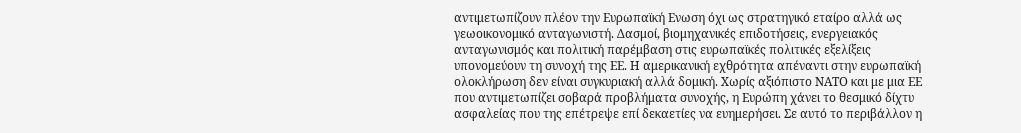αντιμετωπίζουν πλέον την Ευρωπαϊκή Ενωση όχι ως στρατηγικό εταίρο αλλά ως γεωοικονομικό ανταγωνιστή. Δασμοί, βιομηχανικές επιδοτήσεις, ενεργειακός ανταγωνισμός και πολιτική παρέμβαση στις ευρωπαϊκές πολιτικές εξελίξεις υπονομεύουν τη συνοχή της ΕΕ. Η αμερικανική εχθρότητα απέναντι στην ευρωπαϊκή ολοκλήρωση δεν είναι συγκυριακή αλλά δομική. Χωρίς αξιόπιστο ΝΑΤΟ και με μια ΕΕ που αντιμετωπίζει σοβαρά προβλήματα συνοχής, η Ευρώπη χάνει το θεσμικό δίχτυ ασφαλείας που της επέτρεψε επί δεκαετίες να ευημερήσει. Σε αυτό το περιβάλλον η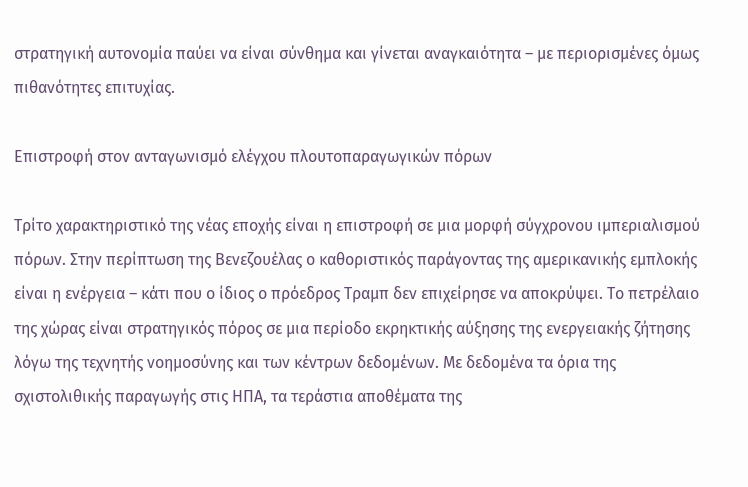στρατηγική αυτονομία παύει να είναι σύνθημα και γίνεται αναγκαιότητα – με περιορισμένες όμως πιθανότητες επιτυχίας.

Επιστροφή στον ανταγωνισμό ελέγχου πλουτοπαραγωγικών πόρων

Τρίτο χαρακτηριστικό της νέας εποχής είναι η επιστροφή σε μια μορφή σύγχρονου ιμπεριαλισμού πόρων. Στην περίπτωση της Βενεζουέλας ο καθοριστικός παράγοντας της αμερικανικής εμπλοκής είναι η ενέργεια – κάτι που ο ίδιος ο πρόεδρος Τραμπ δεν επιχείρησε να αποκρύψει. Το πετρέλαιο της χώρας είναι στρατηγικός πόρος σε μια περίοδο εκρηκτικής αύξησης της ενεργειακής ζήτησης λόγω της τεχνητής νοημοσύνης και των κέντρων δεδομένων. Με δεδομένα τα όρια της σχιστολιθικής παραγωγής στις ΗΠΑ, τα τεράστια αποθέματα της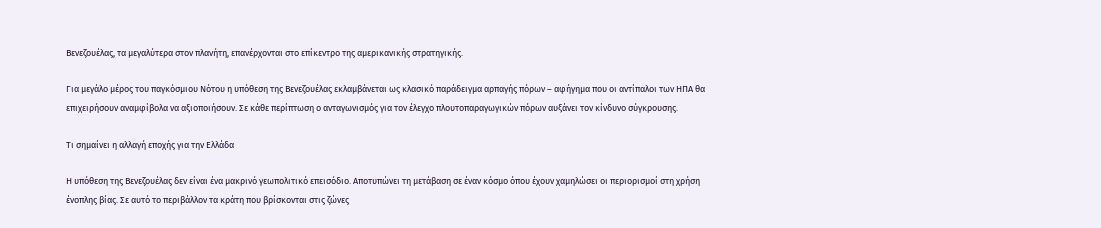Βενεζουέλας, τα μεγαλύτερα στον πλανήτη, επανέρχονται στο επίκεντρο της αμερικανικής στρατηγικής.

Για μεγάλο μέρος του παγκόσμιου Νότου η υπόθεση της Βενεζουέλας εκλαμβάνεται ως κλασικό παράδειγμα αρπαγής πόρων – αφήγημα που οι αντίπαλοι των ΗΠΑ θα επιχειρήσουν αναμφίβολα να αξιοποιήσουν. Σε κάθε περίπτωση ο ανταγωνισμός για τον έλεγχο πλουτοπαραγωγικών πόρων αυξάνει τον κίνδυνο σύγκρουσης.

Τι σημαίνει η αλλαγή εποχής για την Ελλάδα

Η υπόθεση της Βενεζουέλας δεν είναι ένα μακρινό γεωπολιτικό επεισόδιο. Αποτυπώνει τη μετάβαση σε έναν κόσμο όπου έχουν χαμηλώσει οι περιορισμοί στη χρήση ένοπλης βίας. Σε αυτό το περιβάλλον τα κράτη που βρίσκονται στις ζώνες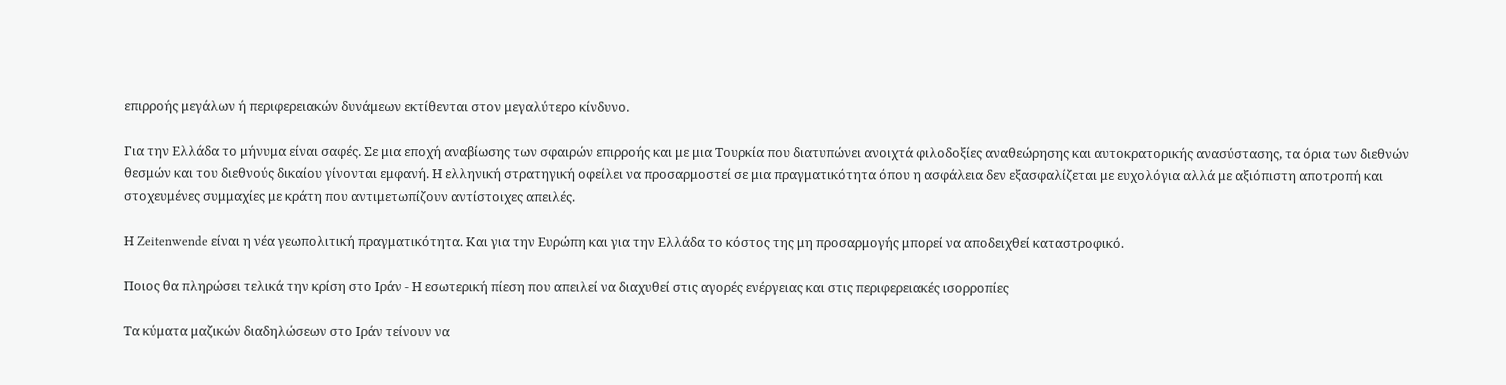επιρροής μεγάλων ή περιφερειακών δυνάμεων εκτίθενται στον μεγαλύτερο κίνδυνο.

Για την Ελλάδα το μήνυμα είναι σαφές. Σε μια εποχή αναβίωσης των σφαιρών επιρροής και με μια Τουρκία που διατυπώνει ανοιχτά φιλοδοξίες αναθεώρησης και αυτοκρατορικής ανασύστασης, τα όρια των διεθνών θεσμών και του διεθνούς δικαίου γίνονται εμφανή. Η ελληνική στρατηγική οφείλει να προσαρμοστεί σε μια πραγματικότητα όπου η ασφάλεια δεν εξασφαλίζεται με ευχολόγια αλλά με αξιόπιστη αποτροπή και στοχευμένες συμμαχίες με κράτη που αντιμετωπίζουν αντίστοιχες απειλές.

Η Zeitenwende είναι η νέα γεωπολιτική πραγματικότητα. Και για την Ευρώπη και για την Ελλάδα το κόστος της μη προσαρμογής μπορεί να αποδειχθεί καταστροφικό.

Ποιος θα πληρώσει τελικά την κρίση στο Ιράν - Η εσωτερική πίεση που απειλεί να διαχυθεί στις αγορές ενέργειας και στις περιφερειακές ισορροπίες

Τα κύματα μαζικών διαδηλώσεων στο Ιράν τείνουν να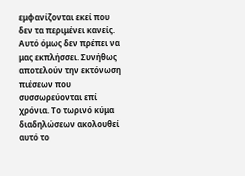εμφανίζονται εκεί που δεν τα περιμένει κανείς. Αυτό όμως δεν πρέπει να μας εκπλήσσει. Συνήθως αποτελούν την εκτόνωση πιέσεων που συσσωρεύονται επί χρόνια. Το τωρινό κύμα διαδηλώσεων ακολουθεί αυτό το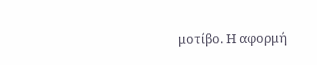μοτίβο. Η αφορμή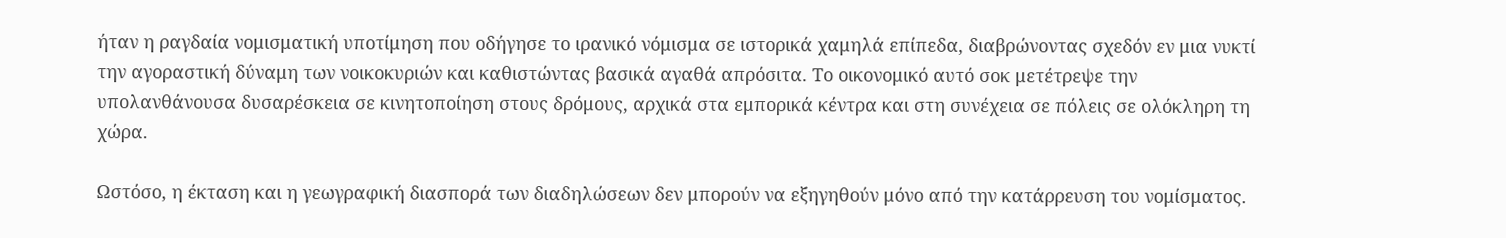ήταν η ραγδαία νομισματική υποτίμηση που οδήγησε το ιρανικό νόμισμα σε ιστορικά χαμηλά επίπεδα, διαβρώνοντας σχεδόν εν μια νυκτί την αγοραστική δύναμη των νοικοκυριών και καθιστώντας βασικά αγαθά απρόσιτα. Το οικονομικό αυτό σοκ μετέτρεψε την υπολανθάνουσα δυσαρέσκεια σε κινητοποίηση στους δρόμους, αρχικά στα εμπορικά κέντρα και στη συνέχεια σε πόλεις σε ολόκληρη τη χώρα.

Ωστόσο, η έκταση και η γεωγραφική διασπορά των διαδηλώσεων δεν μπορούν να εξηγηθούν μόνο από την κατάρρευση του νομίσματος.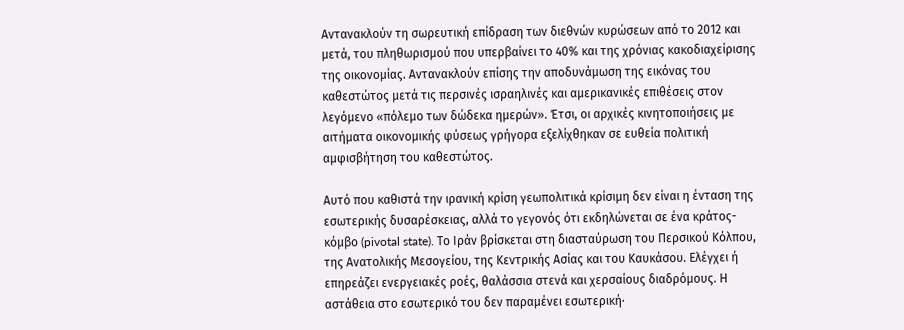Αντανακλούν τη σωρευτική επίδραση των διεθνών κυρώσεων από το 2012 και μετά, του πληθωρισμού που υπερβαίνει το 40% και της χρόνιας κακοδιαχείρισης της οικονομίας. Αντανακλούν επίσης την αποδυνάμωση της εικόνας του καθεστώτος μετά τις περσινές ισραηλινές και αμερικανικές επιθέσεις στον λεγόμενο «πόλεμο των δώδεκα ημερών». Έτσι, οι αρχικές κινητοποιήσεις με αιτήματα οικονομικής φύσεως γρήγορα εξελίχθηκαν σε ευθεία πολιτική αμφισβήτηση του καθεστώτος.

Αυτό που καθιστά την ιρανική κρίση γεωπολιτικά κρίσιμη δεν είναι η ένταση της εσωτερικής δυσαρέσκειας, αλλά το γεγονός ότι εκδηλώνεται σε ένα κράτος-κόμβο (pivotal state). Το Ιράν βρίσκεται στη διασταύρωση του Περσικού Κόλπου, της Ανατολικής Μεσογείου, της Κεντρικής Ασίας και του Καυκάσου. Ελέγχει ή επηρεάζει ενεργειακές ροές, θαλάσσια στενά και χερσαίους διαδρόμους. Η αστάθεια στο εσωτερικό του δεν παραμένει εσωτερική·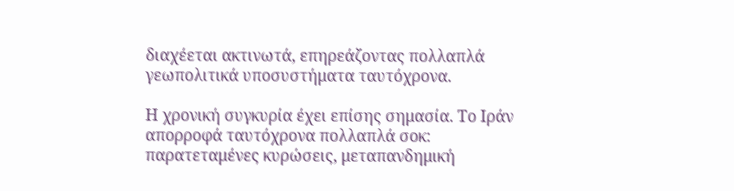διαχέεται ακτινωτά, επηρεάζοντας πολλαπλά γεωπολιτικά υποσυστήματα ταυτόχρονα.

Η χρονική συγκυρία έχει επίσης σημασία. Το Ιράν απορροφά ταυτόχρονα πολλαπλά σοκ: παρατεταμένες κυρώσεις, μεταπανδημική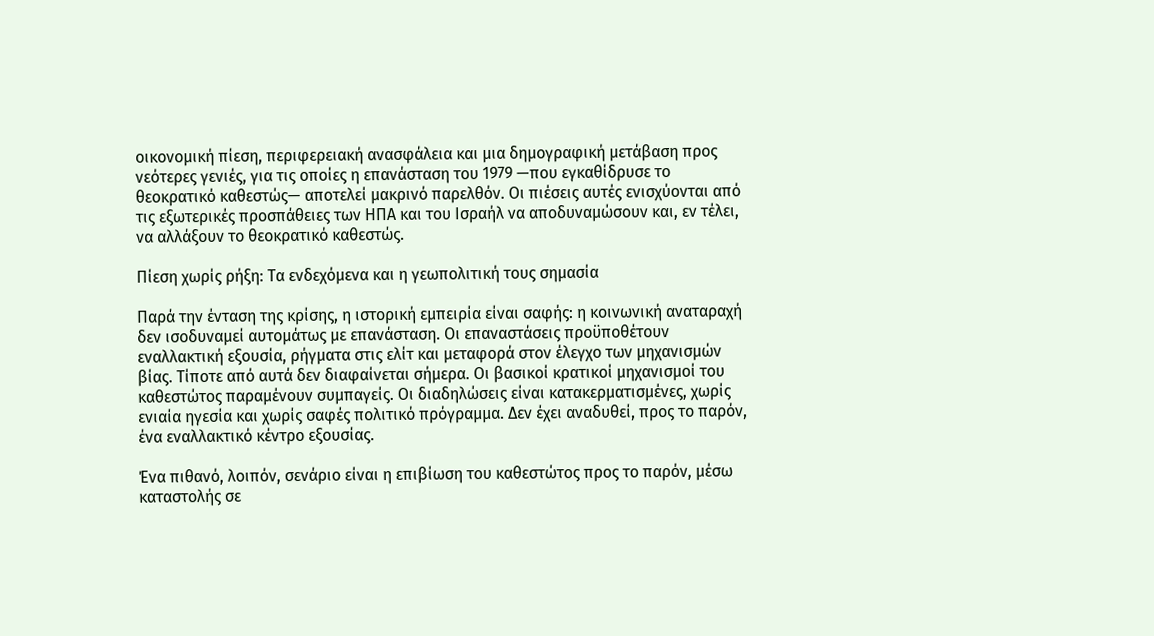οικονομική πίεση, περιφερειακή ανασφάλεια και μια δημογραφική μετάβαση προς νεότερες γενιές, για τις οποίες η επανάσταση του 1979 —που εγκαθίδρυσε το θεοκρατικό καθεστώς— αποτελεί μακρινό παρελθόν. Οι πιέσεις αυτές ενισχύονται από τις εξωτερικές προσπάθειες των ΗΠΑ και του Ισραήλ να αποδυναμώσουν και, εν τέλει, να αλλάξουν το θεοκρατικό καθεστώς.

Πίεση χωρίς ρήξη: Τα ενδεχόμενα και η γεωπολιτική τους σημασία

Παρά την ένταση της κρίσης, η ιστορική εμπειρία είναι σαφής: η κοινωνική αναταραχή δεν ισοδυναμεί αυτομάτως με επανάσταση. Οι επαναστάσεις προϋποθέτουν εναλλακτική εξουσία, ρήγματα στις ελίτ και μεταφορά στον έλεγχο των μηχανισμών βίας. Τίποτε από αυτά δεν διαφαίνεται σήμερα. Οι βασικοί κρατικοί μηχανισμοί του καθεστώτος παραμένουν συμπαγείς. Οι διαδηλώσεις είναι κατακερματισμένες, χωρίς ενιαία ηγεσία και χωρίς σαφές πολιτικό πρόγραμμα. Δεν έχει αναδυθεί, προς το παρόν, ένα εναλλακτικό κέντρο εξουσίας.

Ένα πιθανό, λοιπόν, σενάριο είναι η επιβίωση του καθεστώτος προς το παρόν, μέσω καταστολής σε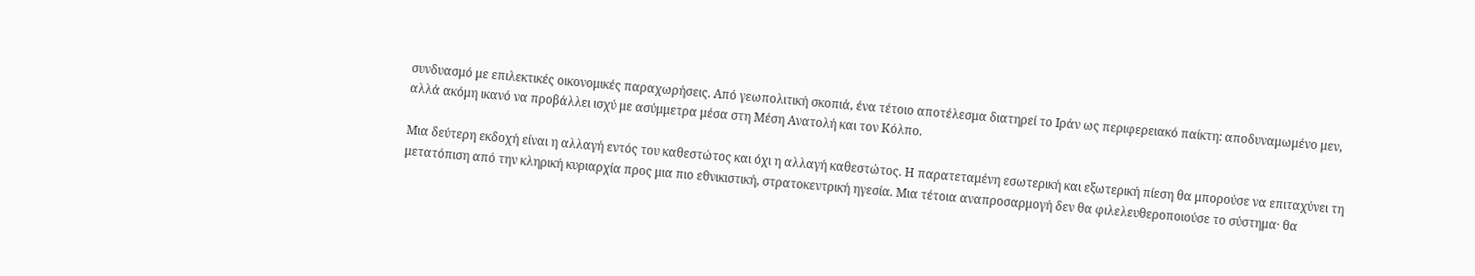συνδυασμό με επιλεκτικές οικονομικές παραχωρήσεις. Από γεωπολιτική σκοπιά, ένα τέτοιο αποτέλεσμα διατηρεί το Ιράν ως περιφερειακό παίκτη: αποδυναμωμένο μεν, αλλά ακόμη ικανό να προβάλλει ισχύ με ασύμμετρα μέσα στη Μέση Ανατολή και τον Κόλπο.

Μια δεύτερη εκδοχή είναι η αλλαγή εντός του καθεστώτος και όχι η αλλαγή καθεστώτος. Η παρατεταμένη εσωτερική και εξωτερική πίεση θα μπορούσε να επιταχύνει τη μετατόπιση από την κληρική κυριαρχία προς μια πιο εθνικιστική, στρατοκεντρική ηγεσία. Μια τέτοια αναπροσαρμογή δεν θα φιλελευθεροποιούσε το σύστημα· θα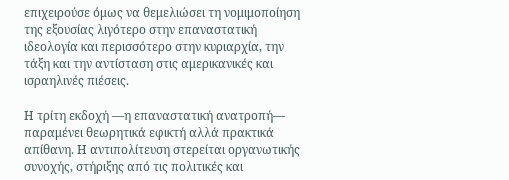επιχειρούσε όμως να θεμελιώσει τη νομιμοποίηση της εξουσίας λιγότερο στην επαναστατική ιδεολογία και περισσότερο στην κυριαρχία, την τάξη και την αντίσταση στις αμερικανικές και ισραηλινές πιέσεις.

Η τρίτη εκδοχή —η επαναστατική ανατροπή— παραμένει θεωρητικά εφικτή αλλά πρακτικά απίθανη. Η αντιπολίτευση στερείται οργανωτικής συνοχής, στήριξης από τις πολιτικές και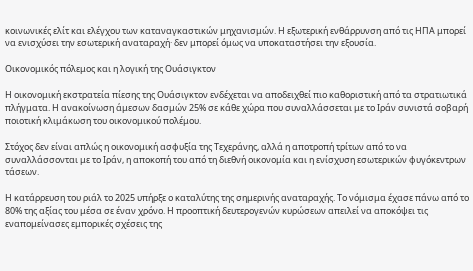κοινωνικές ελίτ και ελέγχου των καταναγκαστικών μηχανισμών. Η εξωτερική ενθάρρυνση από τις ΗΠΑ μπορεί να ενισχύσει την εσωτερική αναταραχή· δεν μπορεί όμως να υποκαταστήσει την εξουσία.

Οικονομικός πόλεμος και η λογική της Ουάσιγκτον

Η οικονομική εκστρατεία πίεσης της Ουάσιγκτον ενδέχεται να αποδειχθεί πιο καθοριστική από τα στρατιωτικά πλήγματα. Η ανακοίνωση άμεσων δασμών 25% σε κάθε χώρα που συναλλάσσεται με το Ιράν συνιστά σοβαρή ποιοτική κλιμάκωση του οικονομικού πολέμου.

Στόχος δεν είναι απλώς η οικονομική ασφυξία της Τεχεράνης, αλλά η αποτροπή τρίτων από το να συναλλάσσονται με το Ιράν, η αποκοπή του από τη διεθνή οικονομία και η ενίσχυση εσωτερικών φυγόκεντρων τάσεων.

Η κατάρρευση του ριάλ το 2025 υπήρξε ο καταλύτης της σημερινής αναταραχής. Το νόμισμα έχασε πάνω από το 80% της αξίας του μέσα σε έναν χρόνο. Η προοπτική δευτερογενών κυρώσεων απειλεί να αποκόψει τις εναπομείνασες εμπορικές σχέσεις της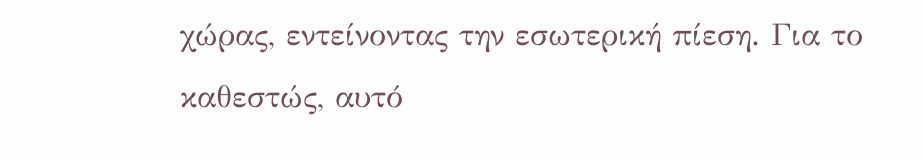χώρας, εντείνοντας την εσωτερική πίεση. Για το καθεστώς, αυτό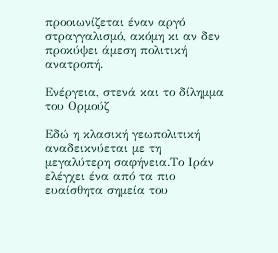προοιωνίζεται έναν αργό στραγγαλισμό, ακόμη κι αν δεν προκύψει άμεση πολιτική ανατροπή.

Ενέργεια, στενά και το δίλημμα του Ορμούζ

Εδώ η κλασική γεωπολιτική αναδεικνύεται με τη μεγαλύτερη σαφήνεια.Το Ιράν ελέγχει ένα από τα πιο ευαίσθητα σημεία του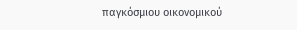παγκόσμιου οικονομικού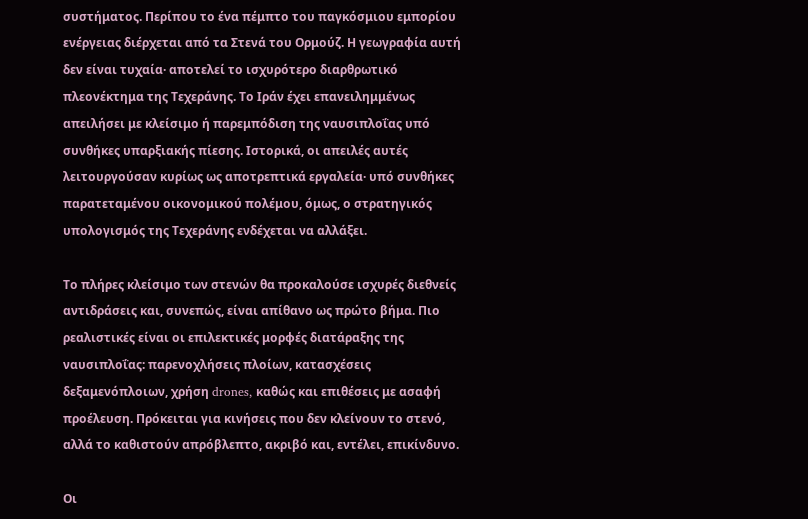συστήματος. Περίπου το ένα πέμπτο του παγκόσμιου εμπορίου ενέργειας διέρχεται από τα Στενά του Ορμούζ. Η γεωγραφία αυτή δεν είναι τυχαία· αποτελεί το ισχυρότερο διαρθρωτικό πλεονέκτημα της Τεχεράνης. Το Ιράν έχει επανειλημμένως απειλήσει με κλείσιμο ή παρεμπόδιση της ναυσιπλοΐας υπό συνθήκες υπαρξιακής πίεσης. Ιστορικά, οι απειλές αυτές λειτουργούσαν κυρίως ως αποτρεπτικά εργαλεία· υπό συνθήκες παρατεταμένου οικονομικού πολέμου, όμως, ο στρατηγικός υπολογισμός της Τεχεράνης ενδέχεται να αλλάξει.

Το πλήρες κλείσιμο των στενών θα προκαλούσε ισχυρές διεθνείς αντιδράσεις και, συνεπώς, είναι απίθανο ως πρώτο βήμα. Πιο ρεαλιστικές είναι οι επιλεκτικές μορφές διατάραξης της ναυσιπλοΐας: παρενοχλήσεις πλοίων, κατασχέσεις δεξαμενόπλοιων, χρήση drones, καθώς και επιθέσεις με ασαφή προέλευση. Πρόκειται για κινήσεις που δεν κλείνουν το στενό, αλλά το καθιστούν απρόβλεπτο, ακριβό και, εντέλει, επικίνδυνο.

Οι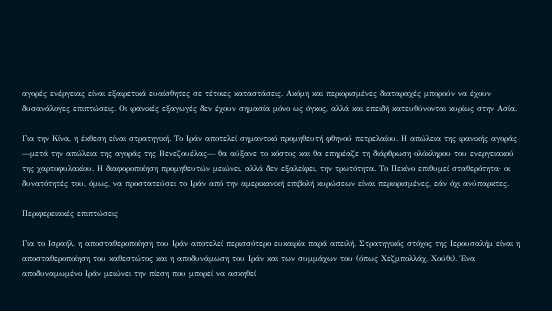αγορές ενέργειας είναι εξαιρετικά ευαίσθητες σε τέτοιες καταστάσεις. Ακόμη και περιορισμένες διαταραχές μπορούν να έχουν δυσανάλογες επιπτώσεις. Οι ιρανικές εξαγωγές δεν έχουν σημασία μόνο ως όγκος, αλλά και επειδή κατευθύνονται κυρίως στην Ασία.

Για την Κίνα, η έκθεση είναι στρατηγική. Το Ιράν αποτελεί σημαντικό προμηθευτή φθηνού πετρελαίου. Η απώλεια της ιρανικής αγοράς —μετά την απώλεια της αγοράς της Βενεζουέλας— θα αύξανε το κόστος και θα επηρέαζε τη διάρθρωση ολόκληρου του ενεργειακού της χαρτοφυλακίου. Η διαφοροποίηση προμηθευτών μειώνει, αλλά δεν εξαλείφει, την τρωτότητα. Το Πεκίνο επιθυμεί σταθερότητα· οι δυνατότητές του, όμως, να προστατεύσει το Ιράν από την αμερικανική επιβολή κυρώσεων είναι περιορισμένες, εάν όχι ανύπαρκτες.

Περιφερειακές επιπτώσεις

Για το Ισραήλ, η αποσταθεροποίηση του Ιράν αποτελεί περισσότερο ευκαιρία παρά απειλή. Στρατηγικός στόχος της Ιερουσαλήμ είναι η αποσταθεροποίηση του καθεστώτος και η αποδυνάμωση του Ιράν και των συμμάχων του (όπως Χεζμπολλάχ, Χούθι). Ένα αποδυναμωμένο Ιράν μειώνει την πίεση που μπορεί να ασκηθεί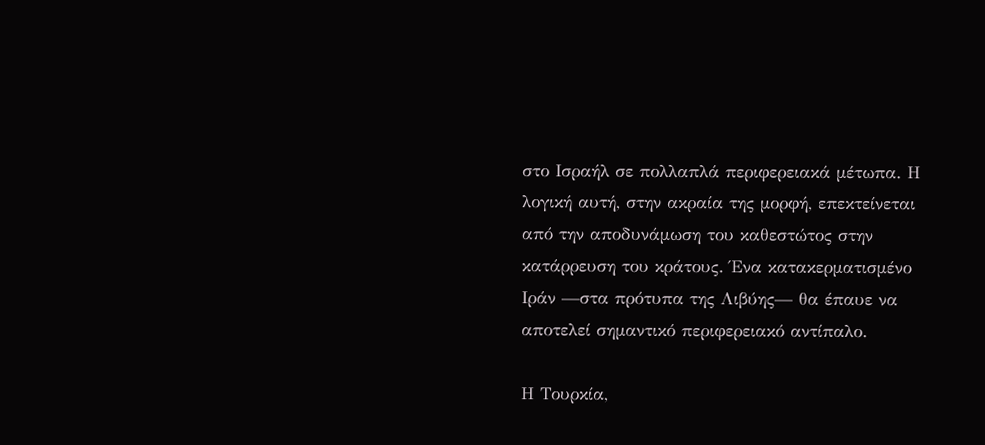στο Ισραήλ σε πολλαπλά περιφερειακά μέτωπα. Η λογική αυτή, στην ακραία της μορφή, επεκτείνεται από την αποδυνάμωση του καθεστώτος στην κατάρρευση του κράτους. Ένα κατακερματισμένο Ιράν —στα πρότυπα της Λιβύης— θα έπαυε να αποτελεί σημαντικό περιφερειακό αντίπαλο.

Η Τουρκία,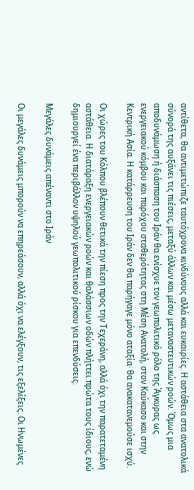αντίθετα, θα αντιμετώπιζε ταυτόχρονα κινδύνους αλλά και ευκαιρίες. Η αστάθεια στα ανατολικά σύνορά της αυξάνει τις πιέσεις, μεταξύ άλλων και μέσω μεταναστευτικών ροών. Όμως μια αποδυνάμωση ή διάσπαση του Ιράν θα ενίσχυε τον γεωπολιτικό ρόλο της Άγκυρας ως ενεργειακού κόμβου και παρόχου σταθερότητας στη Μέση Ανατολή, στον Καύκασο και στην Κεντρική Ασία. Η κατάρρευση του Ιράν δεν θα παρήγαγε μόνο αταξία· θα ανακατανεμούσε ισχύ.

Οι χώρες του Κόλπου βλέπουν θετικά την πίεση προς την Τεχεράνη, αλλά όχι την παρατεταμένη αστάθεια. Η διατάραξη ενεργειακών ροών και θαλάσσιων οδών πλήττει πρώτα τους ίδιους, ενώ δημιουργεί ένα περιβάλλον υψηλού γεωπολιτικού ρίσκου για επενδύσεις.

Μεγάλες δυνάμεις απέναντι στο Ιράν

Οι μεγάλες δυνάμεις μπορούν να επηρεάσουν, αλλά όχι να ελέγξουν, τις εξελίξεις. Οι Ηνωμένες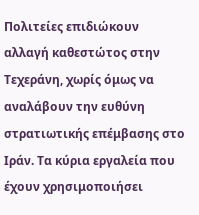Πολιτείες επιδιώκουν αλλαγή καθεστώτος στην Τεχεράνη, χωρίς όμως να αναλάβουν την ευθύνη στρατιωτικής επέμβασης στο Ιράν. Τα κύρια εργαλεία που έχουν χρησιμοποιήσει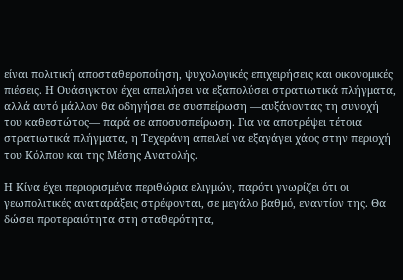είναι πολιτική αποσταθεροποίηση, ψυχολογικές επιχειρήσεις και οικονομικές πιέσεις. Η Ουάσιγκτον έχει απειλήσει να εξαπολύσει στρατιωτικά πλήγματα, αλλά αυτό μάλλον θα οδηγήσει σε συσπείρωση —αυξάνοντας τη συνοχή του καθεστώτος— παρά σε αποσυσπείρωση. Για να αποτρέψει τέτοια στρατιωτικά πλήγματα, η Τεχεράνη απειλεί να εξαγάγει χάος στην περιοχή του Κόλπου και της Μέσης Ανατολής.

Η Κίνα έχει περιορισμένα περιθώρια ελιγμών, παρότι γνωρίζει ότι οι γεωπολιτικές αναταράξεις στρέφονται, σε μεγάλο βαθμό, εναντίον της. Θα δώσει προτεραιότητα στη σταθερότητα,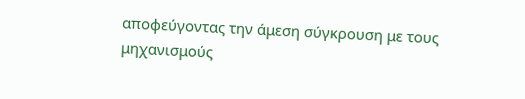αποφεύγοντας την άμεση σύγκρουση με τους μηχανισμούς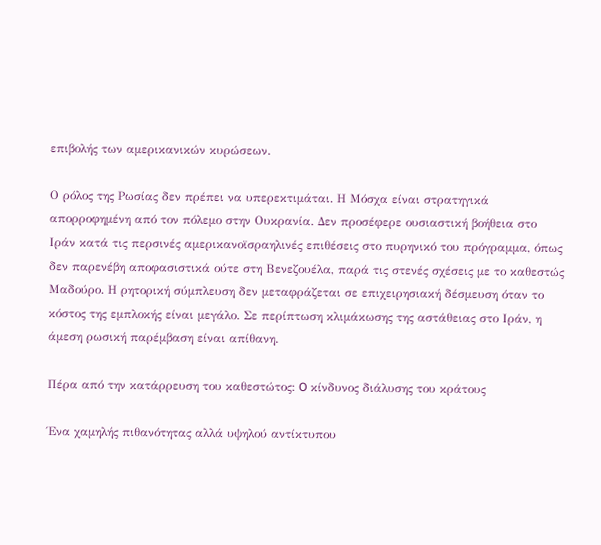επιβολής των αμερικανικών κυρώσεων.

Ο ρόλος της Ρωσίας δεν πρέπει να υπερεκτιμάται. Η Μόσχα είναι στρατηγικά απορροφημένη από τον πόλεμο στην Ουκρανία. Δεν προσέφερε ουσιαστική βοήθεια στο Ιράν κατά τις περσινές αμερικανοϊσραηλινές επιθέσεις στο πυρηνικό του πρόγραμμα, όπως δεν παρενέβη αποφασιστικά ούτε στη Βενεζουέλα, παρά τις στενές σχέσεις με το καθεστώς Μαδούρο. Η ρητορική σύμπλευση δεν μεταφράζεται σε επιχειρησιακή δέσμευση όταν το κόστος της εμπλοκής είναι μεγάλο. Σε περίπτωση κλιμάκωσης της αστάθειας στο Ιράν, η άμεση ρωσική παρέμβαση είναι απίθανη.

Πέρα από την κατάρρευση του καθεστώτος: O κίνδυνος διάλυσης του κράτους

Ένα χαμηλής πιθανότητας αλλά υψηλού αντίκτυπου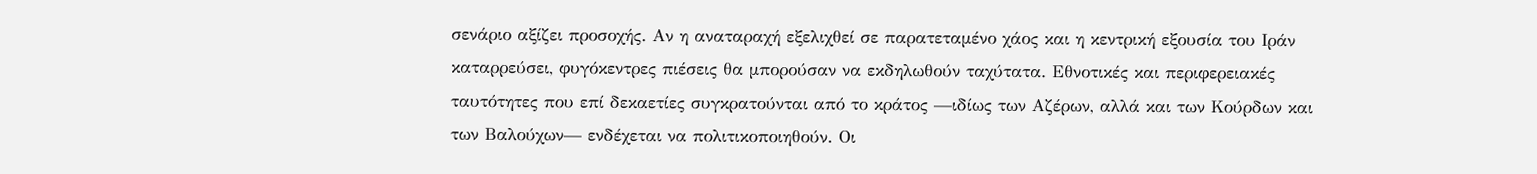σενάριο αξίζει προσοχής. Αν η αναταραχή εξελιχθεί σε παρατεταμένο χάος και η κεντρική εξουσία του Ιράν καταρρεύσει, φυγόκεντρες πιέσεις θα μπορούσαν να εκδηλωθούν ταχύτατα. Εθνοτικές και περιφερειακές ταυτότητες που επί δεκαετίες συγκρατούνται από το κράτος —ιδίως των Αζέρων, αλλά και των Κούρδων και των Βαλούχων— ενδέχεται να πολιτικοποιηθούν. Οι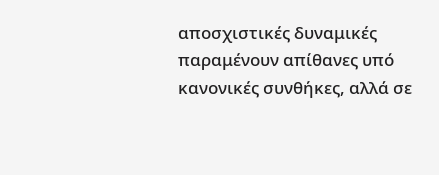αποσχιστικές δυναμικές παραμένουν απίθανες υπό κανονικές συνθήκες, αλλά σε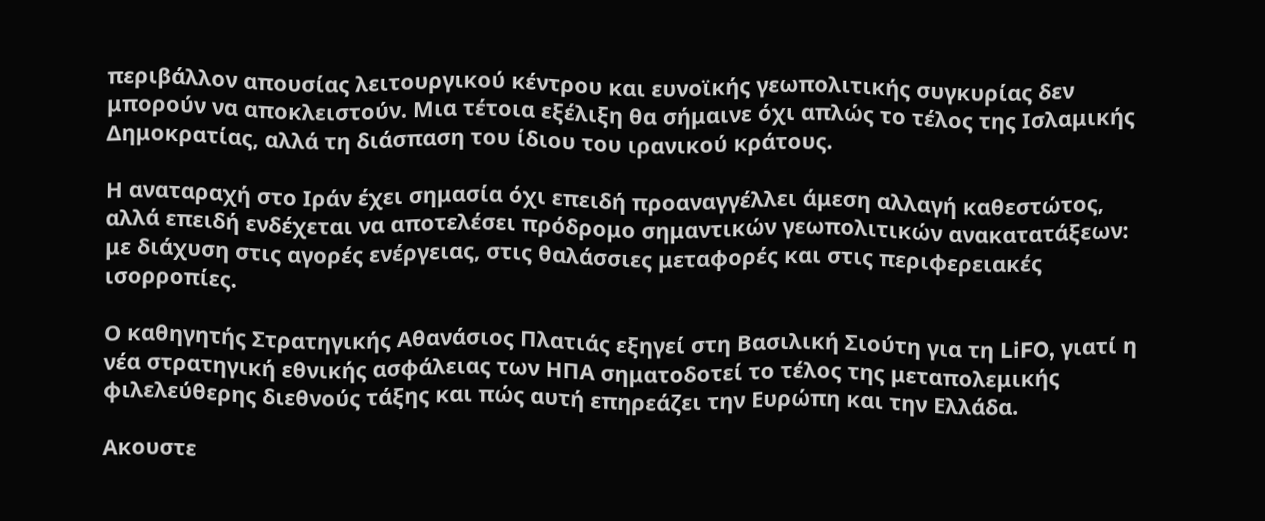περιβάλλον απουσίας λειτουργικού κέντρου και ευνοϊκής γεωπολιτικής συγκυρίας δεν μπορούν να αποκλειστούν. Μια τέτοια εξέλιξη θα σήμαινε όχι απλώς το τέλος της Ισλαμικής Δημοκρατίας, αλλά τη διάσπαση του ίδιου του ιρανικού κράτους.

Η αναταραχή στο Ιράν έχει σημασία όχι επειδή προαναγγέλλει άμεση αλλαγή καθεστώτος, αλλά επειδή ενδέχεται να αποτελέσει πρόδρομο σημαντικών γεωπολιτικών ανακατατάξεων: με διάχυση στις αγορές ενέργειας, στις θαλάσσιες μεταφορές και στις περιφερειακές ισορροπίες.

Ο καθηγητής Στρατηγικής Αθανάσιος Πλατιάς εξηγεί στη Βασιλική Σιούτη για τη LiFO, γιατί η νέα στρατηγική εθνικής ασφάλειας των ΗΠΑ σηματοδοτεί το τέλος της μεταπολεμικής φιλελεύθερης διεθνούς τάξης και πώς αυτή επηρεάζει την Ευρώπη και την Ελλάδα.

Ακουστε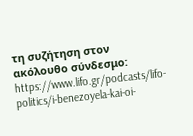τη συζήτηση στον ακόλουθο σύνδεσμο:
https://www.lifo.gr/podcasts/lifo-politics/i-benezoyela-kai-oi-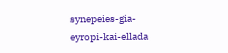synepeies-gia-eyropi-kai-ellada